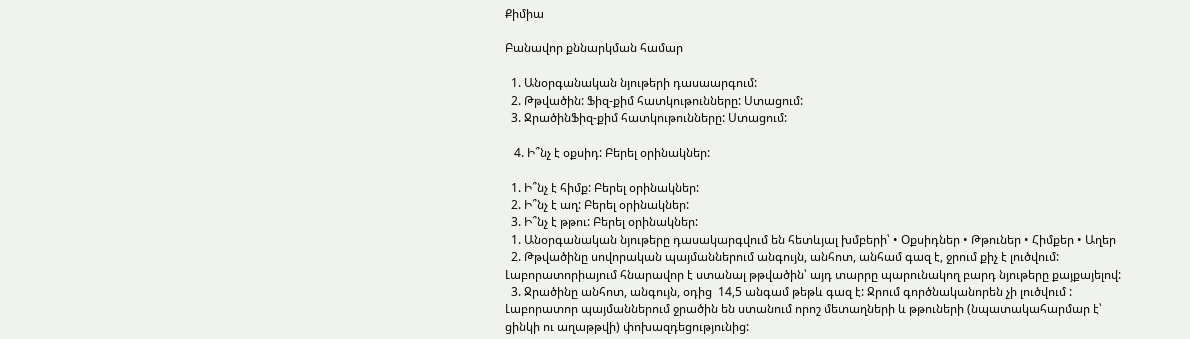Քիմիա

Բանավոր քննարկման համար

  1. Անօրգանական նյութերի դասաարգում:
  2. Թթվածին: Ֆիզ-քիմ հատկութունները: Ստացում:
  3. ՋրածինՖիզ-քիմ հատկութունները: Ստացում:

   4. Ի՞նչ է օքսիդ: Բերել օրինակներ:

  1. Ի՞նչ է հիմք: Բերել օրինակներ:
  2. Ի՞նչ է աղ: Բերել օրինակներ:
  3. Ի՞նչ է թթու: Բերել օրինակներ:
  1. Անօրգանական նյութերը դասակարգվում են հետևյալ խմբերի՝ • Օքսիդներ • Թթուներ • Հիմքեր • Աղեր
  2. Թթվածինը սովորական պայմաններում անգույն, անհոտ, անհամ գազ է, ջրում քիչ է լուծվում: Լաբորատորիայում հնարավոր է ստանալ թթվածին՝ այդ տարրը պարունակող բարդ նյութերը քայքայելով:
  3. Ջրածինը անհոտ, անգույն, օդից  14,5 անգամ թեթև գազ է: Ջրում գործնականորեն չի լուծվում : Լաբորատոր պայմաններում ջրածին են ստանում որոշ մետաղների և թթուների (նպատակահարմար է՝ ցինկի ու աղաթթվի) փոխազդեցությունից: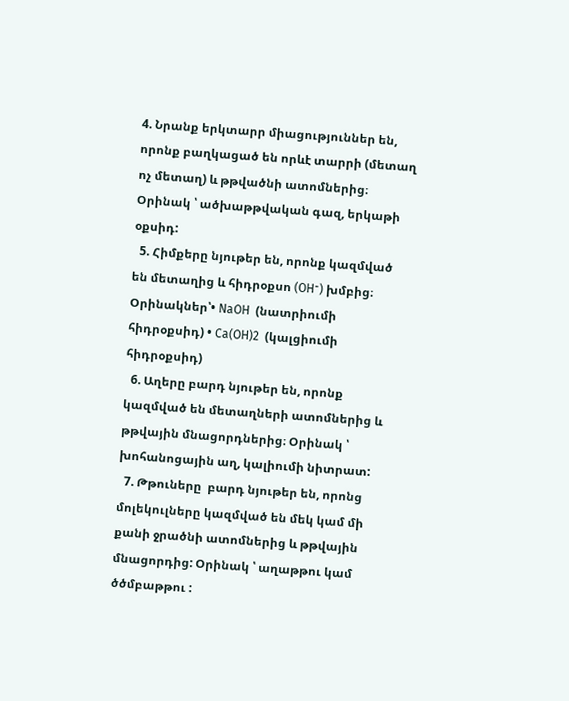4. Նրանք երկտարր միացություններ են, որոնք բաղկացած են որևէ տարրի (մետաղ ոչ մետաղ) և թթվածնի ատոմներից։ Օրինակ ՝ ածխաթթվական գազ, երկաթի օքսիդ:
  5. Հիմքերը նյութեր են, որոնք կազմված են մետաղից և հիդրօքսո (OH⁻) խմբից։ Օրինակներ՝• NaOH  (նատրիումի հիդրօքսիդ) • Ca(OH)2  (կալցիումի հիդրօքսիդ)
  6. Աղերը բարդ նյութեր են, որոնք կազմված են մետաղների ատոմներից և թթվային մնացորդներից։ Օրինակ ՝ խոհանոցային աղ, կալիումի նիտրատ:
  7. Թթուները  բարդ նյութեր են, որոնց մոլեկուլները կազմված են մեկ կամ մի քանի ջրածնի ատոմներից և թթվային մնացորդից: Օրինակ ՝ աղաթթու կամ ծծմբաթթու :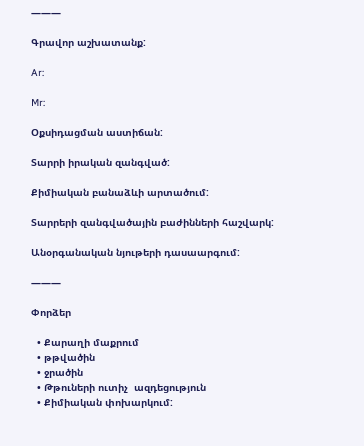———

Գրավոր աշխատանք:

Ar:

Mr:

Օքսիդացման աստիճան:

Տարրի իրական զանգված:

Քիմիական բանաձևի արտածում:

Տարրերի զանգվածային բաժինների հաշվարկ:

Անօրգանական նյութերի դասաարգում:

———

Փորձեր

  • Քարաղի մաքրում
  • թթվածին
  • ջրածին
  • Թթուների ուտիչ  ազդեցություն
  • Քիմիական փոխարկում: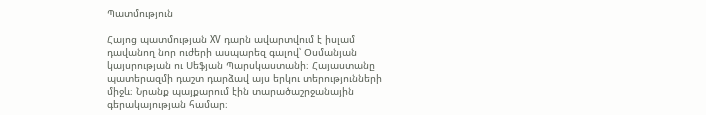Պատմություն

Հայոց պատմության XV դարն ավարտվում է իսլամ դավանող նոր ուժերի ասպարեզ գալով՝ Օսմանյան կայսրության ու Սեֆյան Պարսկաստանի։ Հայաստանը պատերազմի դաշտ դարձավ այս երկու տերությունների միջև։ Նրանք պայքարում էին տարածաշրջանային գերակայության համար։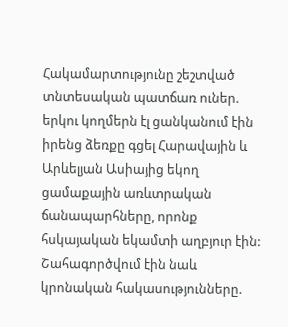Հակամարտությունը շեշտված տնտեսական պատճառ ուներ. երկու կողմերն էլ ցանկանում էին իրենց ձեռքը գցել Հարավային և Արևելյան Ասիայից եկող ցամաքային առևտրական ճանապարհները, որոնք հսկայական եկամտի աղբյուր էին: Շահագործվում էին նաև կրոնական հակասությունները.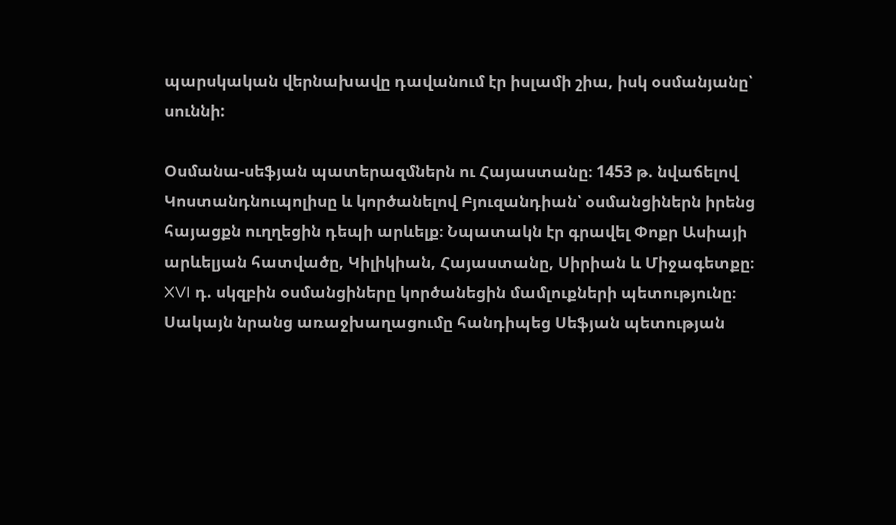պարսկական վերնախավը դավանում էր իսլամի շիա, իսկ օսմանյանը՝ սուննի:

Օսմանա-սեֆյան պատերազմներն ու Հայաստանը։ 1453 թ. նվաճելով Կոստանդնուպոլիսը և կործանելով Բյուզանդիան՝ օսմանցիներն իրենց հայացքն ուղղեցին դեպի արևելք։ Նպատակն էր գրավել Փոքր Ասիայի արևելյան հատվածը, Կիլիկիան, Հայաստանը, Սիրիան և Միջագետքը։ XVI դ. սկզբին օսմանցիները կործանեցին մամլուքների պետությունը։ Սակայն նրանց առաջխաղացումը հանդիպեց Սեֆյան պետության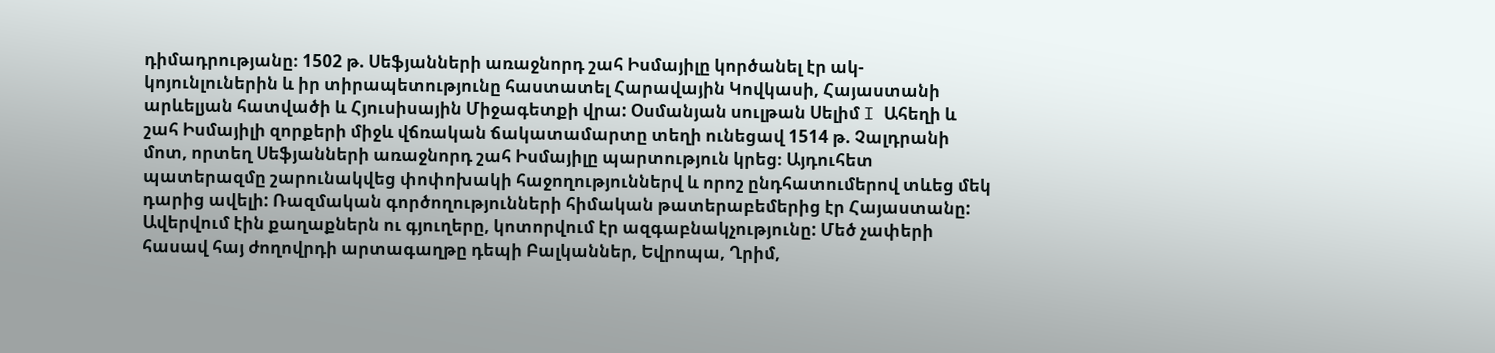դիմադրությանը։ 1502 թ. Սեֆյանների առաջնորդ շահ Իսմայիլը կործանել էր ակ-կոյունլուներին և իր տիրապետությունը հաստատել Հարավային Կովկասի, Հայաստանի արևելյան հատվածի և Հյուսիսային Միջագետքի վրա: Օսմանյան սուլթան Սելիմ I Ահեղի և շահ Իսմայիլի զորքերի միջև վճռական ճակատամարտը տեղի ունեցավ 1514 թ. Չալդրանի մոտ, որտեղ Սեֆյանների առաջնորդ շահ Իսմայիլը պարտություն կրեց։ Այդուհետ պատերազմը շարունակվեց փոփոխակի հաջողություններվ և որոշ ընդհատումերով տևեց մեկ դարից ավելի: Ռազմական գործողությունների հիմական թատերաբեմերից էր Հայաստանը: Ավերվում էին քաղաքներն ու գյուղերը, կոտորվում էր ազգաբնակչությունը: Մեծ չափերի հասավ հայ ժողովրդի արտագաղթը դեպի Բալկաններ, Եվրոպա, Ղրիմ,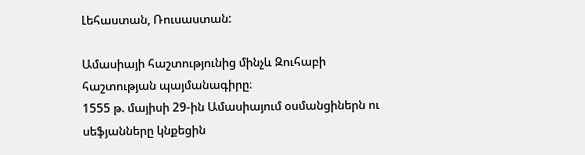Լեհաստան, Ռուսաստան:

Ամասիայի հաշտությունից մինչև Զուհաբի հաշտության պայմանագիրը։
1555 թ. մայիսի 29-ին Ամասիայում օսմանցիներն ու սեֆյանները կնքեցին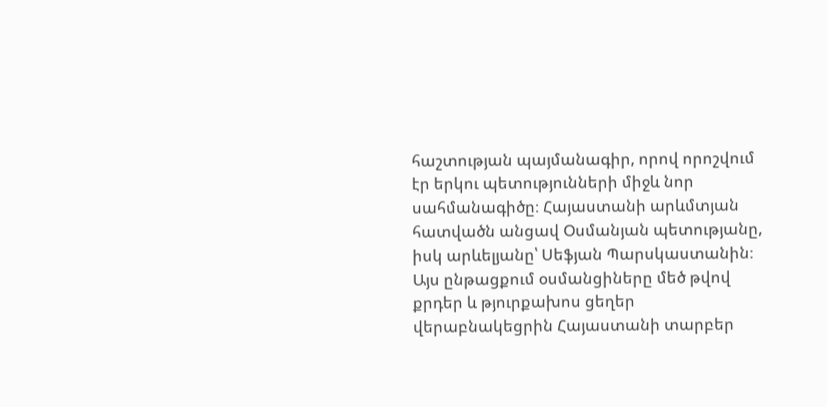հաշտության պայմանագիր, որով որոշվում էր երկու պետությունների միջև նոր սահմանագիծը։ Հայաստանի արևմտյան հատվածն անցավ Օսմանյան պետությանը, իսկ արևելյանը՝ Սեֆյան Պարսկաստանին։ Այս ընթացքում օսմանցիները մեծ թվով քրդեր և թյուրքախոս ցեղեր վերաբնակեցրին Հայաստանի տարբեր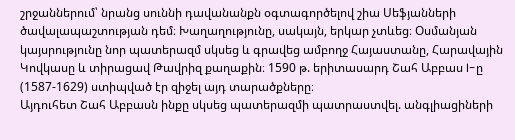շրջաններում՝ նրանց սուննի դավանանքն օգտագործելով շիա Սեֆյանների ծավալապաշտության դեմ։ Խաղաղությունը, սակայն, երկար չտևեց։ Օսմանյան կայսրությունը նոր պատերազմ սկսեց և գրավեց ամբողջ Հայաստանը, Հարավային Կովկասը և տիրացավ Թավրիզ քաղաքին։ 1590 թ. երիտասարդ Շահ Աբբաս I-ը (1587-1629) ստիպված էր զիջել այդ տարածքները։
Այդուհետ Շահ Աբբասն ինքը սկսեց պատերազմի պատրաստվել. անգլիացիների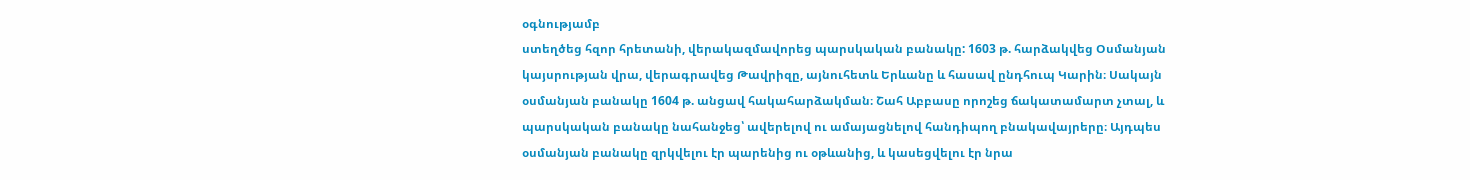օգնությամբ
ստեղծեց հզոր հրետանի, վերակազմավորեց պարսկական բանակը: 1603 թ. հարձակվեց Օսմանյան կայսրության վրա, վերագրավեց Թավրիզը, այնուհետև Երևանը և հասավ ընդհուպ Կարին։ Սակայն օսմանյան բանակը 1604 թ. անցավ հակահարձակման։ Շահ Աբբասը որոշեց ճակատամարտ չտալ, և պարսկական բանակը նահանջեց՝ ավերելով ու ամայացնելով հանդիպող բնակավայրերը։ Այդպես օսմանյան բանակը զրկվելու էր պարենից ու օթևանից, և կասեցվելու էր նրա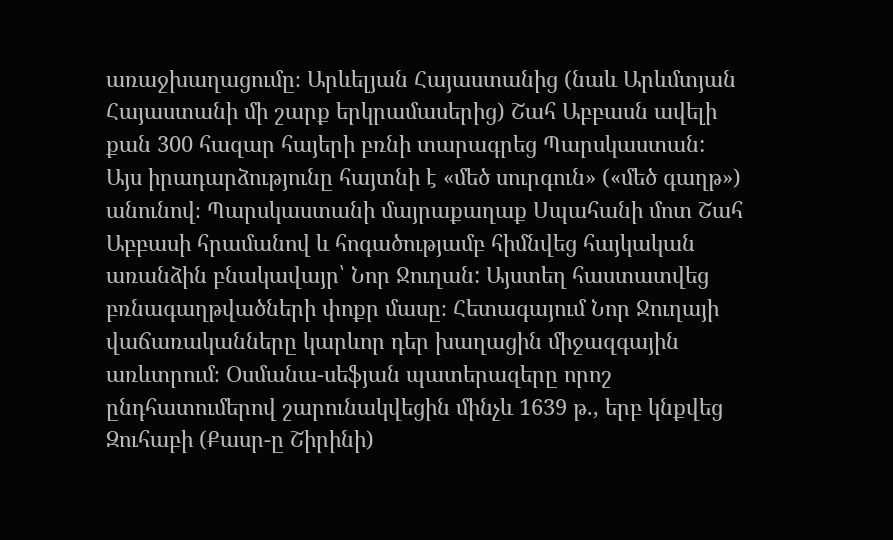առաջխաղացումը։ Արևելյան Հայաստանից (նաև Արևմտյան Հայաստանի մի շարք երկրամասերից) Շահ Աբբասն ավելի քան 300 հազար հայերի բռնի տարագրեց Պարսկաստան:
Այս իրադարձությունը հայտնի է «մեծ սուրգուն» («մեծ գաղթ») անունով։ Պարսկաստանի մայրաքաղաք Սպահանի մոտ Շահ Աբբասի հրամանով և հոգածությամբ հիմնվեց հայկական առանձին բնակավայր՝ Նոր Ջուղան: Այստեղ հաստատվեց բռնագաղթվածների փոքր մասը։ Հետագայում Նոր Ջուղայի վաճառականները կարևոր դեր խաղացին միջազգային առևտրում։ Օսմանա-սեֆյան պատերազերը որոշ ընդհատումերով շարունակվեցին մինչև 1639 թ., երբ կնքվեց Զուհաբի (Քասր-ը Շիրինի)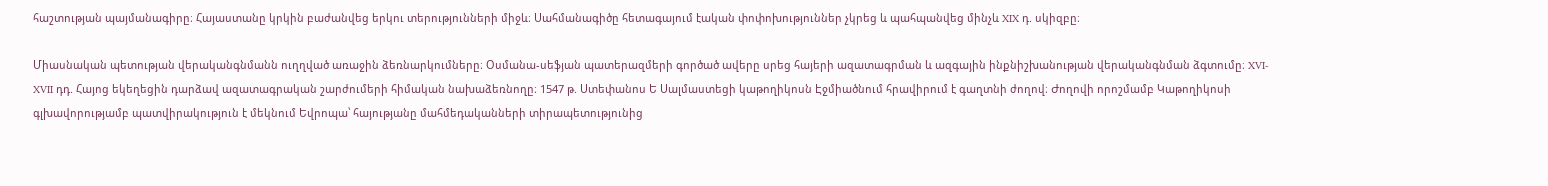հաշտության պայմանագիրը։ Հայաստանը կրկին բաժանվեց երկու տերությունների միջև։ Սահմանագիծը հետագայում էական փոփոխություններ չկրեց և պահպանվեց մինչև XIX դ. սկիզբը։

Միասնական պետության վերականգնմանն ուղղված առաջին ձեռնարկումները։ Օսմանա-սեֆյան պատերազմերի գործած ավերը սրեց հայերի ազատագրման և ազգային ինքնիշխանության վերականգնման ձգտումը։ XVI-XVII դդ. Հայոց եկեղեցին դարձավ ազատագրական շարժումերի հիմական նախաձեռնողը։ 1547 թ. Ստեփանոս Ե Սալմաստեցի կաթողիկոսն Էջմիածնում հրավիրում է գաղտնի ժողով։ Ժողովի որոշմամբ Կաթողիկոսի գլխավորությամբ պատվիրակություն է մեկնում Եվրոպա՝ հայությանը մահմեդականների տիրապետությունից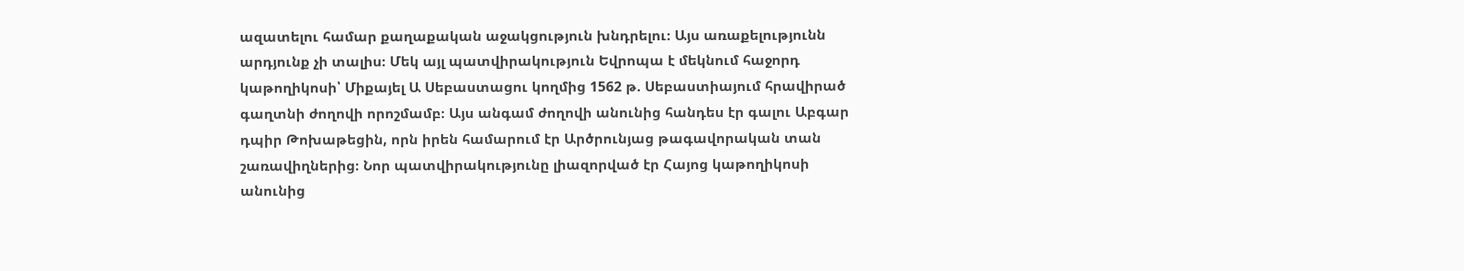ազատելու համար քաղաքական աջակցություն խնդրելու։ Այս առաքելությունն արդյունք չի տալիս։ Մեկ այլ պատվիրակություն Եվրոպա է մեկնում հաջորդ կաթողիկոսի՝ Միքայել Ա Սեբաստացու կողմից 1562 թ. Սեբաստիայում հրավիրած գաղտնի ժողովի որոշմամբ։ Այս անգամ ժողովի անունից հանդես էր գալու Աբգար դպիր Թոխաթեցին, որն իրեն համարում էր Արծրունյաց թագավորական տան շառավիղներից։ Նոր պատվիրակությունը լիազորված էր Հայոց կաթողիկոսի անունից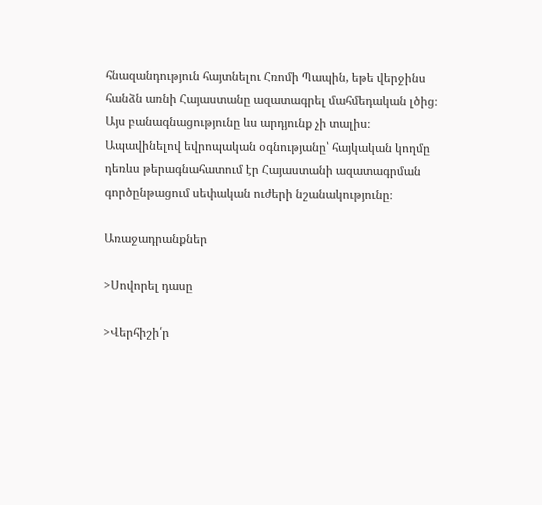հնազանդություն հայտնելու Հռոմի Պապին, եթե վերջինս հանձն առնի Հայաստանը ազատագրել մահմեդական լծից։ Այս բանագնացությունը ևս արդյունք չի տալիս։ Ապավինելով եվրոպական օգնությանը՝ հայկական կողմը դեռևս թերագնահատում էր Հայաստանի ազատագրման գործընթացում սեփական ուժերի նշանակությունը։

Առաջադրանքներ

>Սովորել դասը

>Վերհիշի՛ր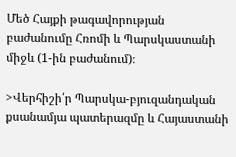Մեծ Հայքի թագավորության բաժանումը Հռոմի և Պարսկաստանի միջև (1-ին բաժանում)։

>Վերհիշի՛ր Պարսկա-բյուզանդական քսանամյա պատերազմը և Հայաստանի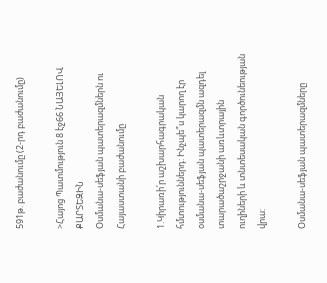591թ. բաժանումը (2-րդ բաժանումը)

>Հայոց Պատմություն 8 էջ66 ՆԱՅԵԼՈՎ ՔԱՐՏԵԶԻՆ
Օսմանա-սեֆյան պատերազմներն ու Հայաստանի բաժանումը

1.Կիրառի՛ր աշխարհագրական հմտություններդ: Ինչպե՞ս կարող էր
օսմանա-սեֆյան պատերազմն ազդել տարածաշրջանի առևտրային
ուղիների և տնտեսական գործունեության վրա:

Օսմանա-սեֆյան պատերազմները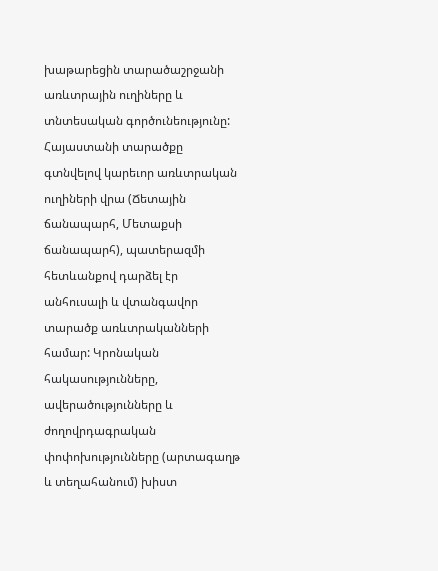խաթարեցին տարածաշրջանի առևտրային ուղիները և տնտեսական գործունեությունը: Հայաստանի տարածքը գտնվելով կարեւոր առևտրական ուղիների վրա (Ճետային ճանապարհ, Մետաքսի ճանապարհ), պատերազմի հետևանքով դարձել էր անհուսալի և վտանգավոր տարածք առևտրականների համար: Կրոնական հակասությունները, ավերածությունները և ժողովրդագրական փոփոխությունները (արտագաղթ և տեղահանում) խիստ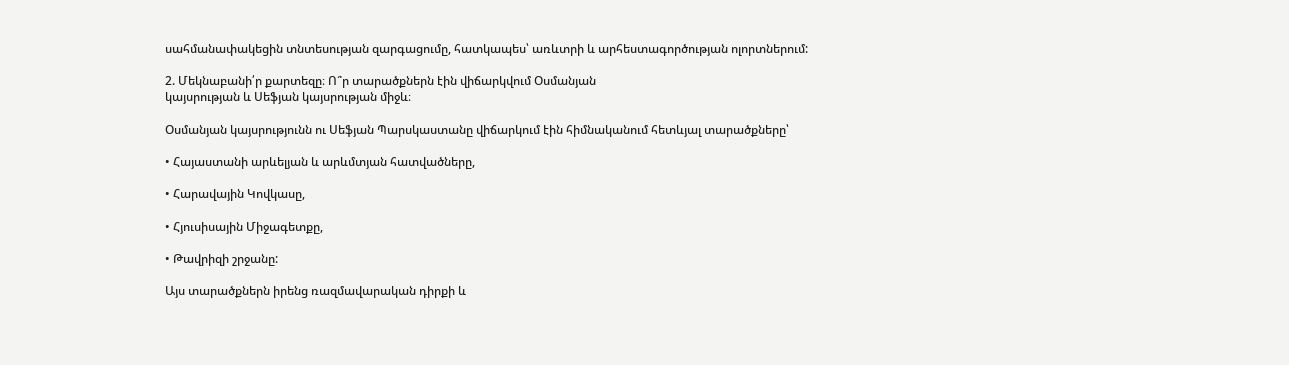սահմանափակեցին տնտեսության զարգացումը, հատկապես՝ առևտրի և արհեստագործության ոլորտներում:

2. Մեկնաբանի՛ր քարտեզը։ Ո՞ր տարածքներն էին վիճարկվում Օսմանյան
կայսրության և Սեֆյան կայսրության միջև։

Օսմանյան կայսրությունն ու Սեֆյան Պարսկաստանը վիճարկում էին հիմնականում հետևյալ տարածքները՝

• Հայաստանի արևելյան և արևմտյան հատվածները,

• Հարավային Կովկասը,

• Հյուսիսային Միջագետքը,

• Թավրիզի շրջանը:

Այս տարածքներն իրենց ռազմավարական դիրքի և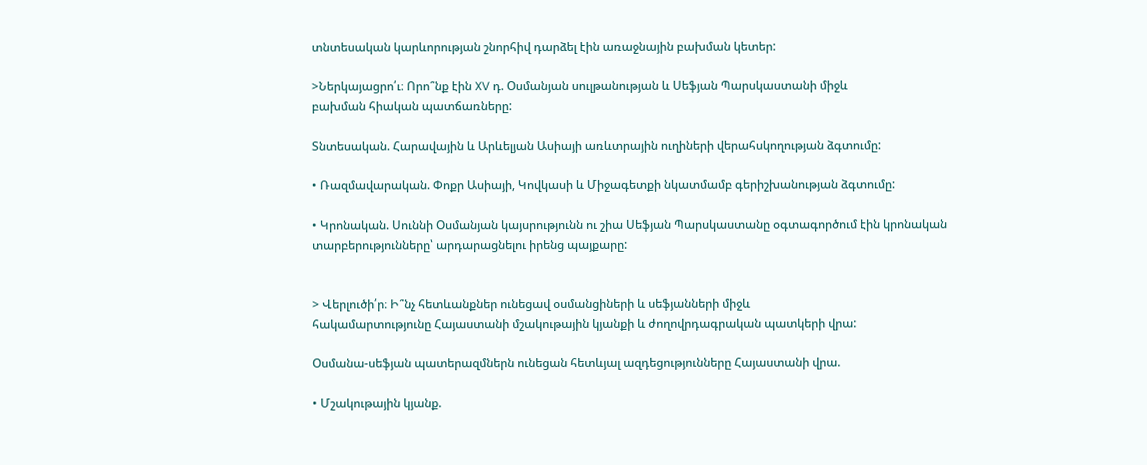տնտեսական կարևորության շնորհիվ դարձել էին առաջնային բախման կետեր:

>Ներկայացրո՛ւ։ Որո՞նք էին XV դ. Օսմանյան սուլթանության և Սեֆյան Պարսկաստանի միջև
բախման հիական պատճառները:

Տնտեսական. Հարավային և Արևելյան Ասիայի առևտրային ուղիների վերահսկողության ձգտումը:

• Ռազմավարական. Փոքր Ասիայի, Կովկասի և Միջագետքի նկատմամբ գերիշխանության ձգտումը:

• Կրոնական. Սուննի Օսմանյան կայսրությունն ու շիա Սեֆյան Պարսկաստանը օգտագործում էին կրոնական տարբերությունները՝ արդարացնելու իրենց պայքարը:


> Վերլուծի՛ր։ Ի՞նչ հետևանքներ ունեցավ օսմանցիների և սեֆյանների միջև
հակամարտությունը Հայաստանի մշակութային կյանքի և ժողովրդագրական պատկերի վրա:

Օսմանա-սեֆյան պատերազմներն ունեցան հետևյալ ազդեցությունները Հայաստանի վրա.

• Մշակութային կյանք.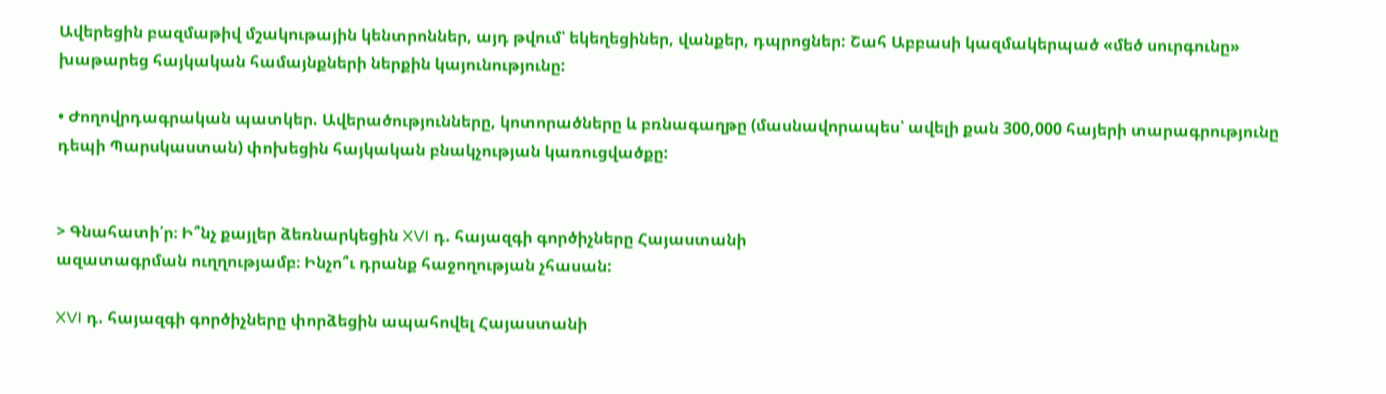Ավերեցին բազմաթիվ մշակութային կենտրոններ, այդ թվում՝ եկեղեցիներ, վանքեր, դպրոցներ: Շահ Աբբասի կազմակերպած «մեծ սուրգունը» խաթարեց հայկական համայնքների ներքին կայունությունը:

• Ժողովրդագրական պատկեր. Ավերածությունները, կոտորածները և բռնագաղթը (մասնավորապես՝ ավելի քան 300,000 հայերի տարագրությունը դեպի Պարսկաստան) փոխեցին հայկական բնակչության կառուցվածքը:


> Գնահատի՛ր։ Ի՞նչ քայլեր ձեռնարկեցին XVI դ. հայազգի գործիչները Հայաստանի
ազատագրման ուղղությամբ։ Ինչո՞ւ դրանք հաջողության չհասան:

XVI դ. հայազգի գործիչները փորձեցին ապահովել Հայաստանի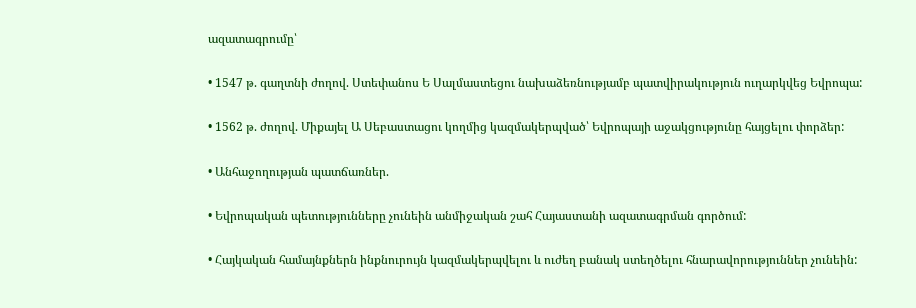ազատագրումը՝

• 1547 թ. գաղտնի ժողով. Ստեփանոս Ե Սալմաստեցու նախաձեռնությամբ պատվիրակություն ուղարկվեց Եվրոպա:

• 1562 թ. ժողով. Միքայել Ա Սեբաստացու կողմից կազմակերպված՝ Եվրոպայի աջակցությունը հայցելու փորձեր:

• Անհաջողության պատճառներ.

• Եվրոպական պետությունները չունեին անմիջական շահ Հայաստանի ազատագրման գործում:

• Հայկական համայնքներն ինքնուրույն կազմակերպվելու և ուժեղ բանակ ստեղծելու հնարավորություններ չունեին: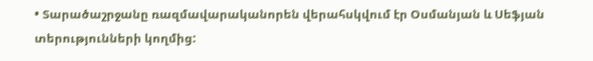• Տարածաշրջանը ռազմավարականորեն վերահսկվում էր Օսմանյան և Սեֆյան տերությունների կողմից: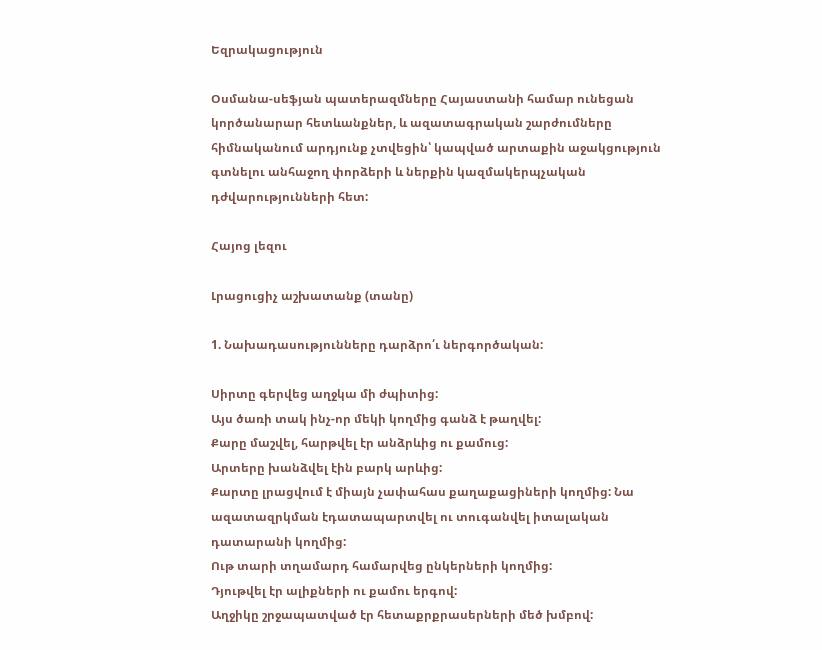Եզրակացություն

Օսմանա-սեֆյան պատերազմները Հայաստանի համար ունեցան կործանարար հետևանքներ, և ազատագրական շարժումները հիմնականում արդյունք չտվեցին՝ կապված արտաքին աջակցություն գտնելու անհաջող փորձերի և ներքին կազմակերպչական դժվարությունների հետ:

Հայոց լեզու

Լրացուցիչ աշխատանք (տանը)

1. Նախադասությունները դարձրո՛ւ ներգործական:

Սիրտը գերվեց աղջկա մի ժպիտից:
Այս ծառի տակ ինչ-որ մեկի կողմից գանձ է թաղվել:
Քարը մաշվել, հարթվել էր անձրևից ու քամուց:
Արտերը խանձվել էին բարկ արևից:
Քարտը լրացվում է միայն չափահաս քաղաքացիների կողմից: Նա ազատազրկման էդատապարտվել ու տուգանվել իտալական դատարանի կողմից:
Ութ տարի տղամարդ համարվեց ընկերների կողմից:
Դյութվել էր ալիքների ու քամու երգով:
Աղջիկը շրջապատված էր հետաքրքրասերների մեծ խմբով: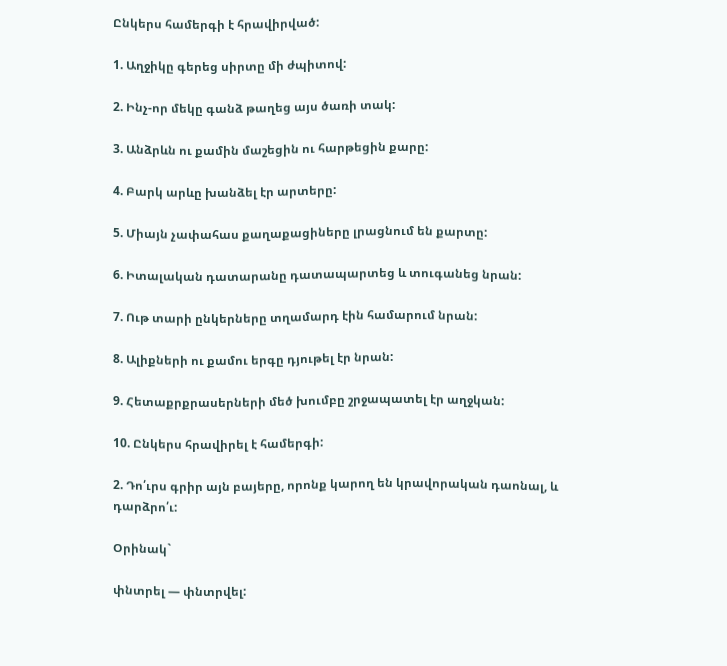Ընկերս համերգի է հրավիրված:

1. Աղջիկը գերեց սիրտը մի ժպիտով:

2. Ինչ-որ մեկը գանձ թաղեց այս ծառի տակ:

3. Անձրևն ու քամին մաշեցին ու հարթեցին քարը:

4. Բարկ արևը խանձել էր արտերը:

5. Միայն չափահաս քաղաքացիները լրացնում են քարտը:

6. Իտալական դատարանը դատապարտեց և տուգանեց նրան:

7. Ութ տարի ընկերները տղամարդ էին համարում նրան:

8. Ալիքների ու քամու երգը դյութել էր նրան:

9. Հետաքրքրասերների մեծ խումբը շրջապատել էր աղջկան:

10. Ընկերս հրավիրել է համերգի:

2. Դո՛ւրս գրիր այն բայերը, որոնք կարող են կրավորական դաոնալ, և դարձրո՛ւ:

Օրինակ`

փնտրել — փնտրվել: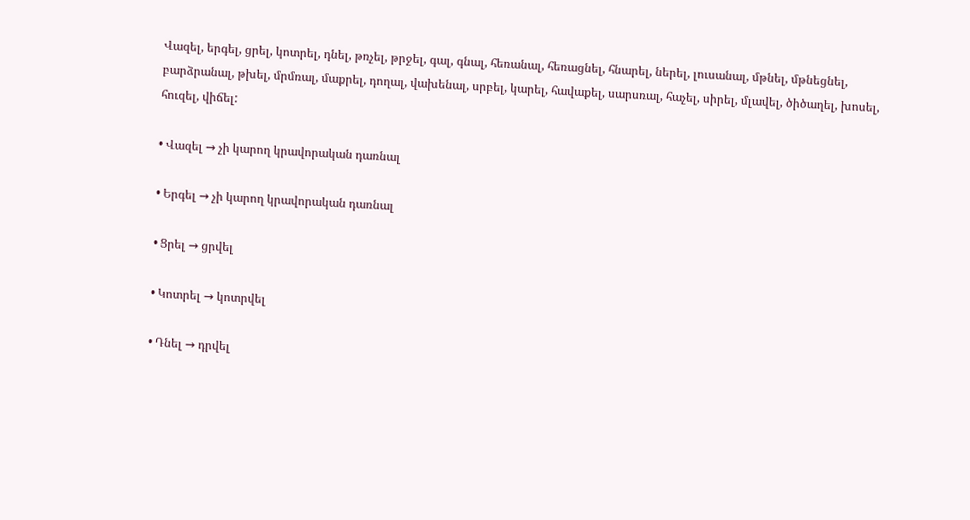Վազել, երգել, ցրել, կոտրել, դնել, թռչել, թրջել, գալ, գնալ, հեռանալ, հեռացնել, հնարել, ներել, լուսանալ, մթնել, մթնեցնել, բարձրանալ, թխել, մրմռալ, մաքրել, դողալ, վախենալ, սրբել, կարել, հավաքել, սարսռալ, հաչել, սիրել, մլավել, ծիծաղել, խոսել, հուզել, վիճել:

• Վազել → չի կարող կրավորական դառնալ

• Երգել → չի կարող կրավորական դառնալ

• Ցրել → ցրվել

• Կոտրել → կոտրվել

• Դնել → դրվել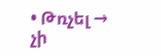• Թռչել → չի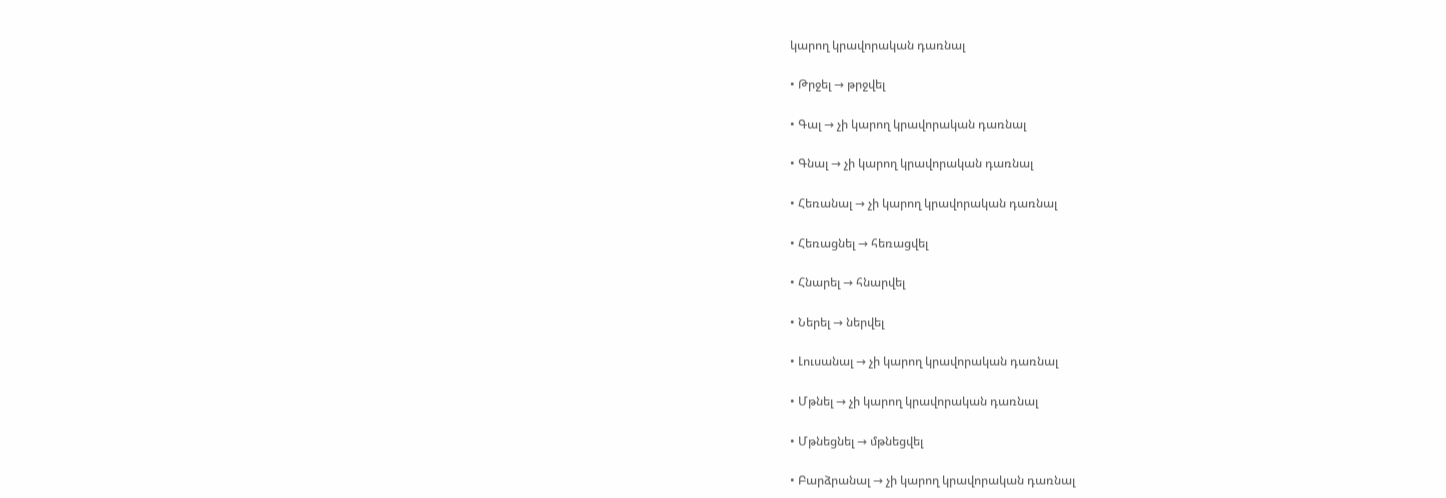կարող կրավորական դառնալ

• Թրջել → թրջվել

• Գալ → չի կարող կրավորական դառնալ

• Գնալ → չի կարող կրավորական դառնալ

• Հեռանալ → չի կարող կրավորական դառնալ

• Հեռացնել → հեռացվել

• Հնարել → հնարվել

• Ներել → ներվել

• Լուսանալ → չի կարող կրավորական դառնալ

• Մթնել → չի կարող կրավորական դառնալ

• Մթնեցնել → մթնեցվել

• Բարձրանալ → չի կարող կրավորական դառնալ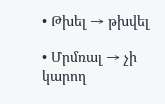• Թխել → թխվել

• Մրմռալ → չի կարող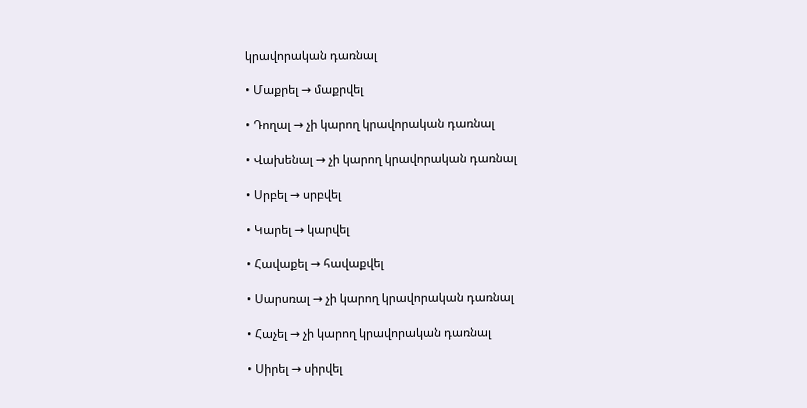կրավորական դառնալ

• Մաքրել → մաքրվել

• Դողալ → չի կարող կրավորական դառնալ

• Վախենալ → չի կարող կրավորական դառնալ

• Սրբել → սրբվել

• Կարել → կարվել

• Հավաքել → հավաքվել

• Սարսռալ → չի կարող կրավորական դառնալ

• Հաչել → չի կարող կրավորական դառնալ

• Սիրել → սիրվել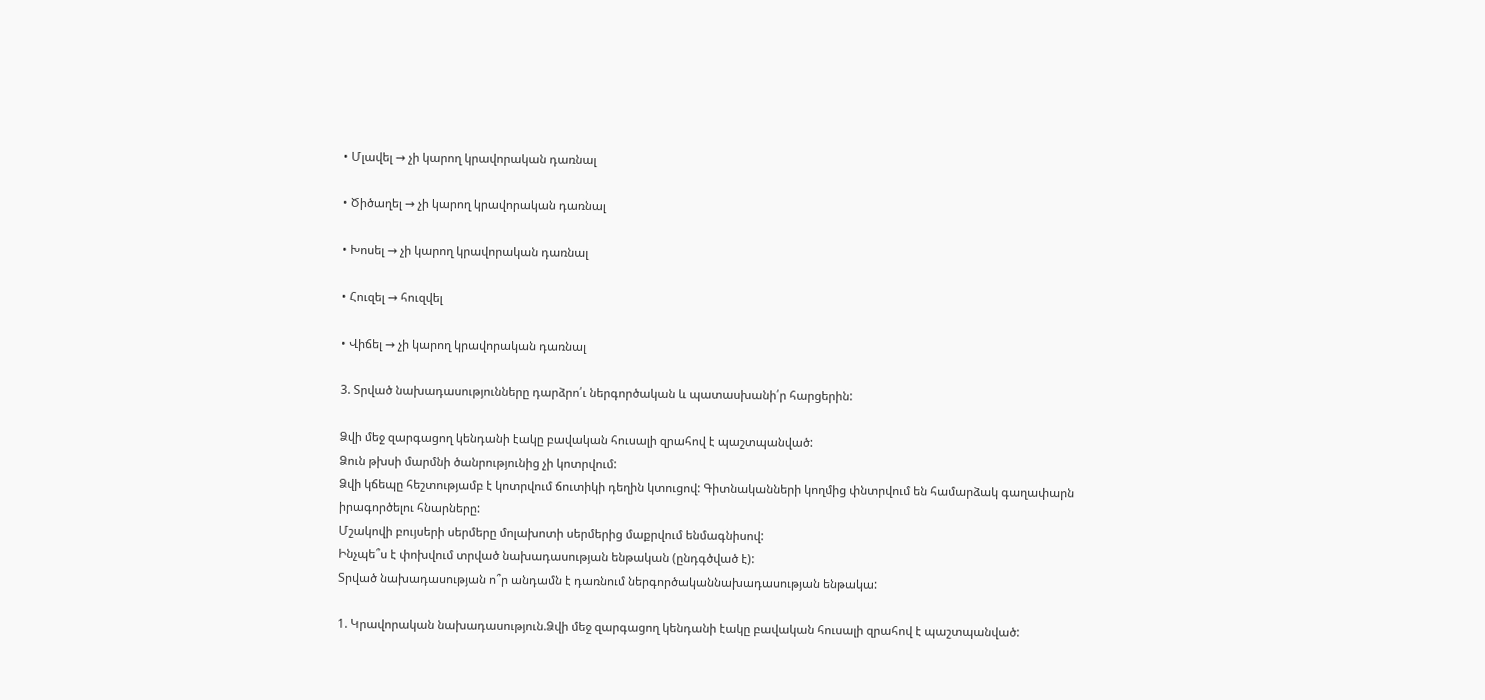• Մլավել → չի կարող կրավորական դառնալ

• Ծիծաղել → չի կարող կրավորական դառնալ

• Խոսել → չի կարող կրավորական դառնալ

• Հուզել → հուզվել

• Վիճել → չի կարող կրավորական դառնալ

3. Տրված նախադասությունները դարձրո՛ւ ներգործական և պատասխանի՛ր հարցերին:

Ձվի մեջ զարգացող կենդանի էակը բավական հուսալի զրահով է պաշտպանված:
Ձուն թխսի մարմնի ծանրությունից չի կոտրվում:
Ձվի կճեպը հեշտությամբ է կոտրվում ճուտիկի դեղին կտուցով: Գիտնականների կողմից փնտրվում են համարձակ գաղափարն
իրագործելու հնարները:
Մշակովի բույսերի սերմերը մոլախոտի սերմերից մաքրվում ենմագնիսով:
Ինչպե՞ս է փոխվում տրված նախադասության ենթական (ընդգծված է):
Տրված նախադասության ո՞ր անդամն է դառնում ներգործականնախադասության ենթակա:

1. Կրավորական նախադասություն.Ձվի մեջ զարգացող կենդանի էակը բավական հուսալի զրահով է պաշտպանված: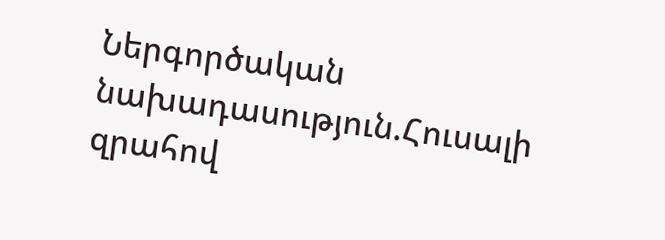Ներգործական նախադասություն.Հուսալի զրահով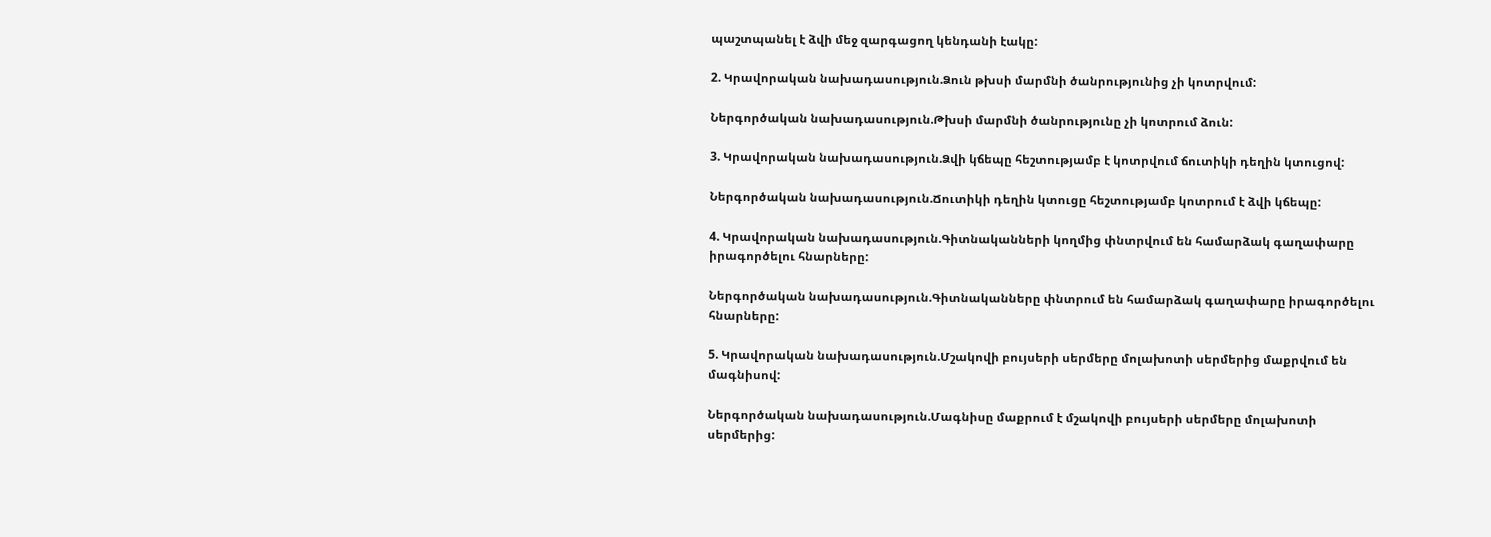պաշտպանել է ձվի մեջ զարգացող կենդանի էակը:

2. Կրավորական նախադասություն.Ձուն թխսի մարմնի ծանրությունից չի կոտրվում:

Ներգործական նախադասություն.Թխսի մարմնի ծանրությունը չի կոտրում ձուն:

3. Կրավորական նախադասություն.Ձվի կճեպը հեշտությամբ է կոտրվում ճուտիկի դեղին կտուցով:

Ներգործական նախադասություն.Ճուտիկի դեղին կտուցը հեշտությամբ կոտրում է ձվի կճեպը:

4. Կրավորական նախադասություն.Գիտնականների կողմից փնտրվում են համարձակ գաղափարը իրագործելու հնարները:

Ներգործական նախադասություն.Գիտնականները փնտրում են համարձակ գաղափարը իրագործելու հնարները:

5. Կրավորական նախադասություն.Մշակովի բույսերի սերմերը մոլախոտի սերմերից մաքրվում են մագնիսով:

Ներգործական նախադասություն.Մագնիսը մաքրում է մշակովի բույսերի սերմերը մոլախոտի սերմերից: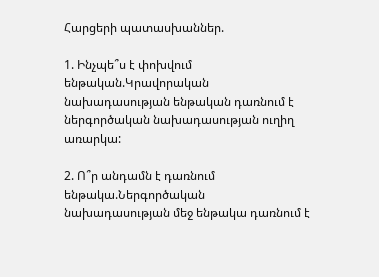Հարցերի պատասխաններ.

1. Ինչպե՞ս է փոխվում ենթական.Կրավորական նախադասության ենթական դառնում է ներգործական նախադասության ուղիղ առարկա:

2. Ո՞ր անդամն է դառնում ենթակա.Ներգործական նախադասության մեջ ենթակա դառնում է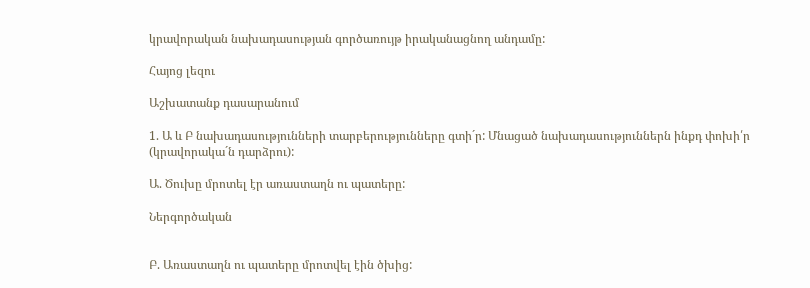կրավորական նախադասության գործառույթ իրականացնող անդամը:

Հայոց լեզու

Աշխատանք դասարանում

1. Ա և Բ նախադասությունների տարբերությունները գտի´ր: Մնացած նախադասություններն ինքդ փոխի՛ր (կրավորակա´ն դարձրու):

Ա. Ծուխը մրոտել էր առաստաղն ու պատերը:

Ներգործական


Բ. Առաստաղն ու պատերը մրոտվել էին ծխից: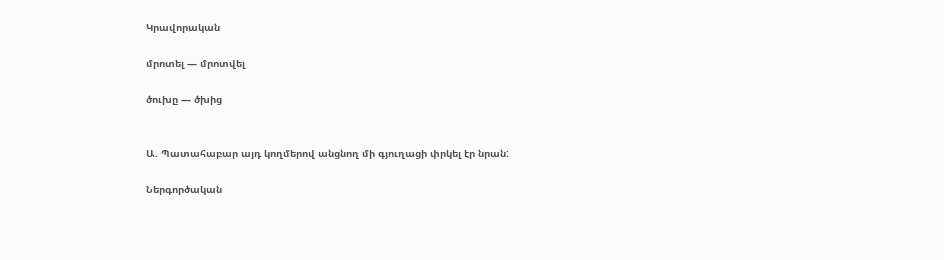Կրավորական

մրոտել — մրոտվել

ծուխը — ծխից


Ա. Պատահաբար այդ կողմերով անցնող մի գյուղացի փրկել էր նրան:

Ներգործական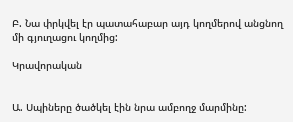Բ. Նա փրկվել էր պատահաբար այդ կողմերով անցնող մի գյուղացու կողմից:

Կրավորական


Ա. Սպիները ծածկել էին նրա ամբողջ մարմինը: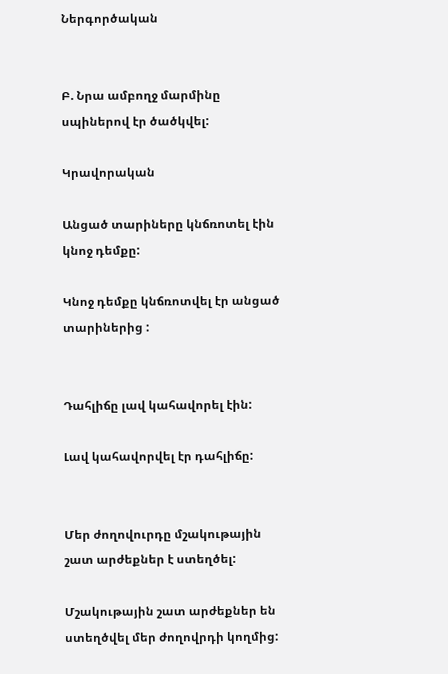Ներգործական


Բ. Նրա ամբողջ մարմինը սպիներով էր ծածկվել:

Կրավորական

Անցած տարիները կնճռոտել էին կնոջ դեմքը:

Կնոջ դեմքը կնճռոտվել էր անցած տարիներից :


Դահլիճը լավ կահավորել էին:

Լավ կահավորվել էր դահլիճը:


Մեր ժողովուրդը մշակութային շատ արժեքներ է ստեղծել:

Մշակութային շատ արժեքներ են ստեղծվել մեր ժողովրդի կողմից: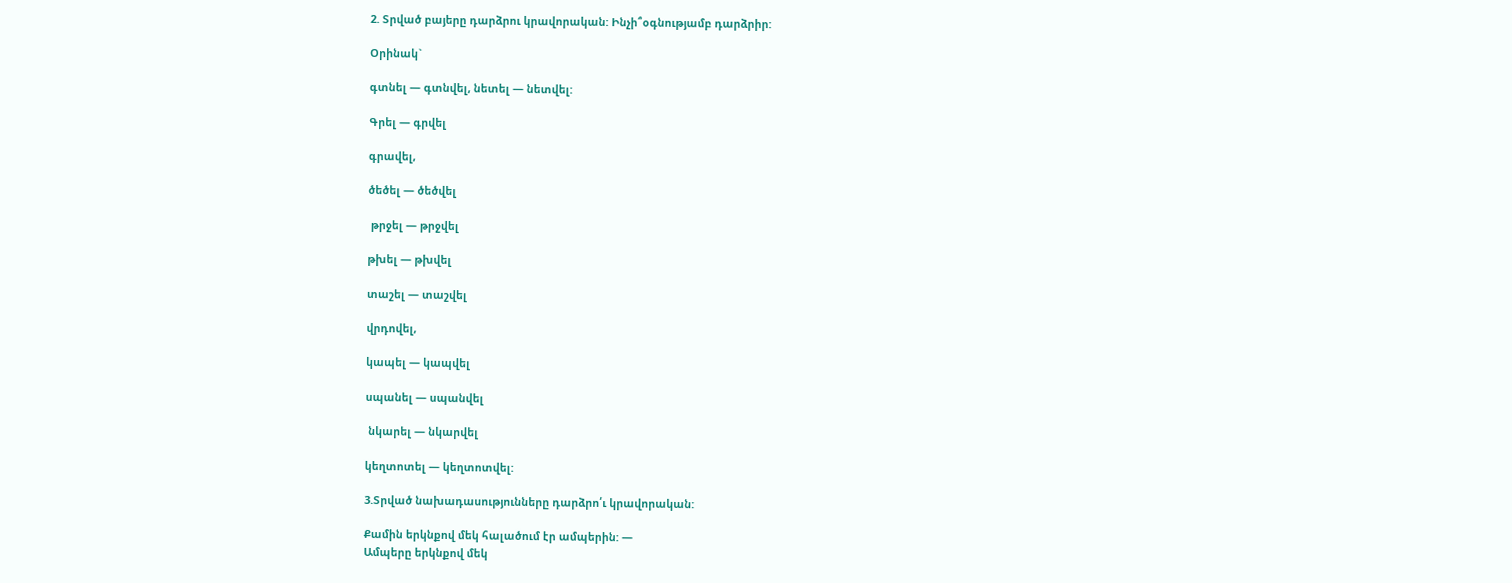2. Տրված բայերը դարձրու կրավորական: Ինչի՞օգնությամբ դարձրիր:

Օրինակ`

գտնել — գտնվել, նետել — նետվել:

Գրել — գրվել

գրավել,

ծեծել — ծեծվել

 թրջել — թրջվել

թխել — թխվել

տաշել — տաշվել

վրդովել,

կապել — կապվել

սպանել — սպանվել

 նկարել — նկարվել

կեղտոտել — կեղտոտվել:

3.Տրված նախադասությունները դարձրո՛ւ կրավորական:

Քամին երկնքով մեկ հալածում էր ամպերին: —
Ամպերը երկնքով մեկ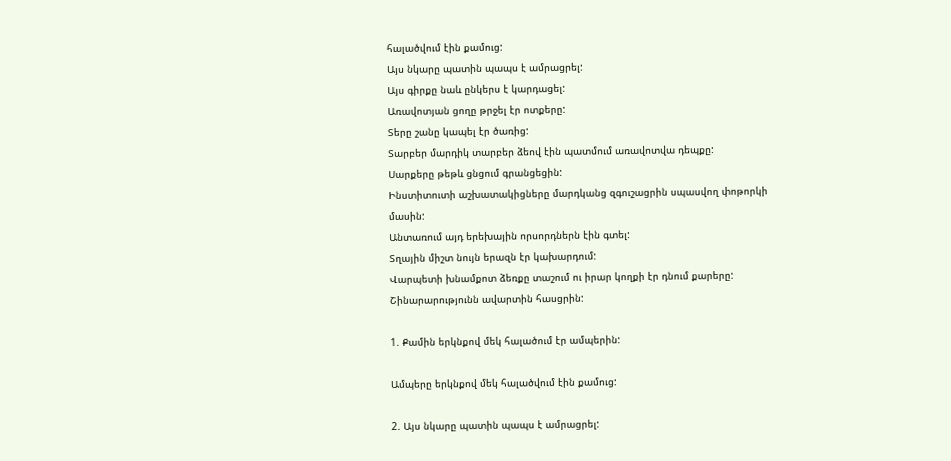հալածվում էին քամուց:
Այս նկարը պատին պապս է ամրացրել:
Այս գիրքը նաև ընկերս է կարդացել:
Առավոտյան ցողը թրջել էր ոտքերը:
Տերը շանը կապել էր ծառից:
Տարբեր մարդիկ տարբեր ձեով էին պատմում առավոտվա դեպքը:
Սարքերը թեթև ցնցում գրանցեցին:
Ինստիտուտի աշխատակիցները մարդկանց զգուշացրին սպասվող փոթորկի մասին:
Անտառում այդ երեխային որսորդներն էին գտել:
Տղային միշտ նույն երազն էր կախարդում:
Վարպետի խնամքոտ ձեռքը տաշում ու իրար կողքի էր դնում քարերը:
Շինարարությունն ավարտին հասցրին:

1. Քամին երկնքով մեկ հալածում էր ամպերին:

Ամպերը երկնքով մեկ հալածվում էին քամուց:

2. Այս նկարը պատին պապս է ամրացրել: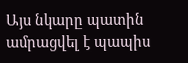Այս նկարը պատին ամրացվել է պապիս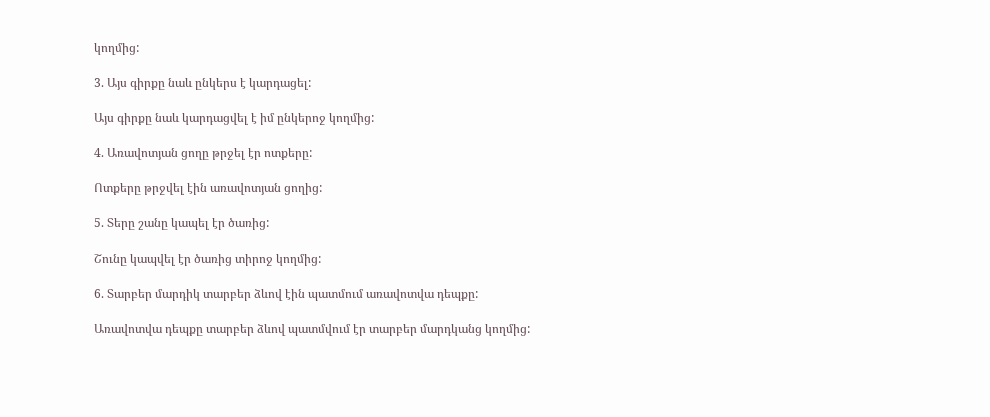կողմից:

3. Այս գիրքը նաև ընկերս է կարդացել:

Այս գիրքը նաև կարդացվել է իմ ընկերոջ կողմից:

4. Առավոտյան ցողը թրջել էր ոտքերը:

Ոտքերը թրջվել էին առավոտյան ցողից:

5. Տերը շանը կապել էր ծառից:

Շունը կապվել էր ծառից տիրոջ կողմից:

6. Տարբեր մարդիկ տարբեր ձևով էին պատմում առավոտվա դեպքը:

Առավոտվա դեպքը տարբեր ձևով պատմվում էր տարբեր մարդկանց կողմից: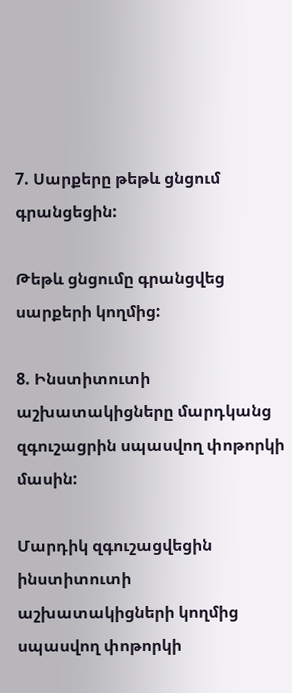7. Սարքերը թեթև ցնցում գրանցեցին:

Թեթև ցնցումը գրանցվեց սարքերի կողմից:

8. Ինստիտուտի աշխատակիցները մարդկանց զգուշացրին սպասվող փոթորկի մասին:

Մարդիկ զգուշացվեցին ինստիտուտի աշխատակիցների կողմից սպասվող փոթորկի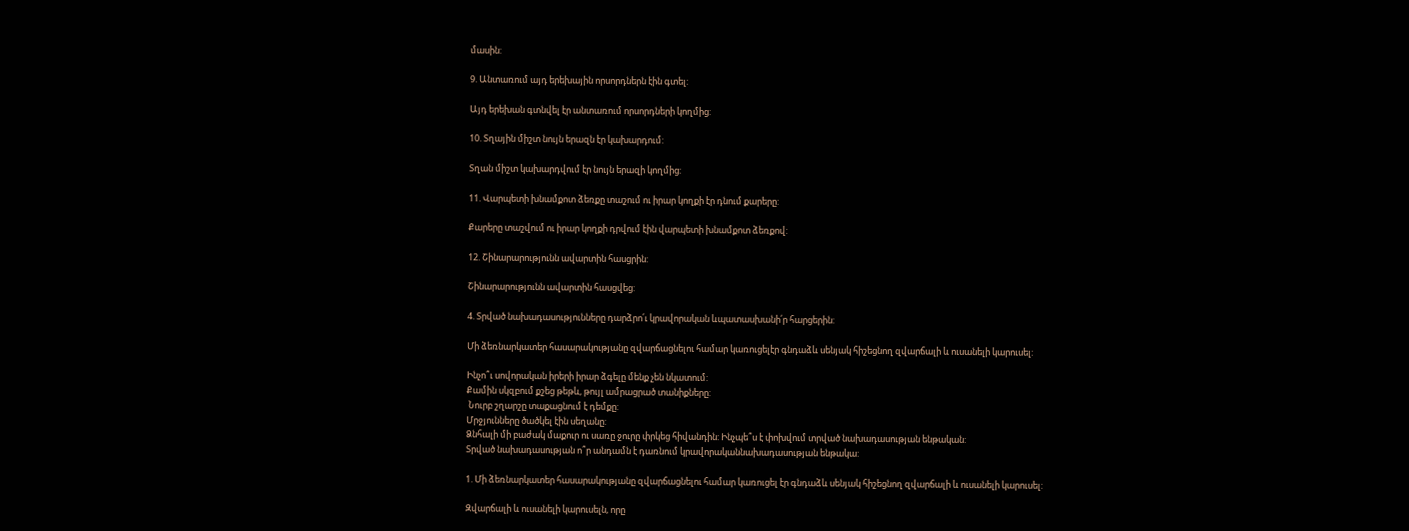մասին:

9. Անտառում այդ երեխային որսորդներն էին գտել:

Այդ երեխան գտնվել էր անտառում որսորդների կողմից:

10. Տղային միշտ նույն երազն էր կախարդում:

Տղան միշտ կախարդվում էր նույն երազի կողմից:

11. Վարպետի խնամքոտ ձեռքը տաշում ու իրար կողքի էր դնում քարերը:

Քարերը տաշվում ու իրար կողքի դրվում էին վարպետի խնամքոտ ձեռքով:

12. Շինարարությունն ավարտին հասցրին:

Շինարարությունն ավարտին հասցվեց:

4. Տրված նախադասությունները դարձրո՛ւ կրավորական ևպատասխանի՛ր հարցերին:

Մի ձեռնարկատեր հասարակությանը զվարճացնելու համար կառուցելէր գնդաձև սենյակ հիշեցնող զվարճալի և ուսանելի կարուսել:

Ինչո՞ւ սովորական իրերի իրար ձգելը մենք չեն նկատում:
Քամին սկզբում քշեց թեթև, թույլ ամրացրած տանիքները:
 Նուրբ շղարշը տաքացնում է դեմքը:
Մրջյունները ծածկել էին սեղանը:
Ձնհալի մի բաժակ մաքուր ու սառը ջուրը փրկեց հիվանդին: Ինչպե՞ս է փոխվում տրված նախադասության ենթական:
Տրված նախադասության ո՞ր անդամն է դառնում կրավորականնախադասության ենթակա:

1. Մի ձեռնարկատեր հասարակությանը զվարճացնելու համար կառուցել էր գնդաձև սենյակ հիշեցնող զվարճալի և ուսանելի կարուսել:

Զվարճալի և ուսանելի կարուսելն, որը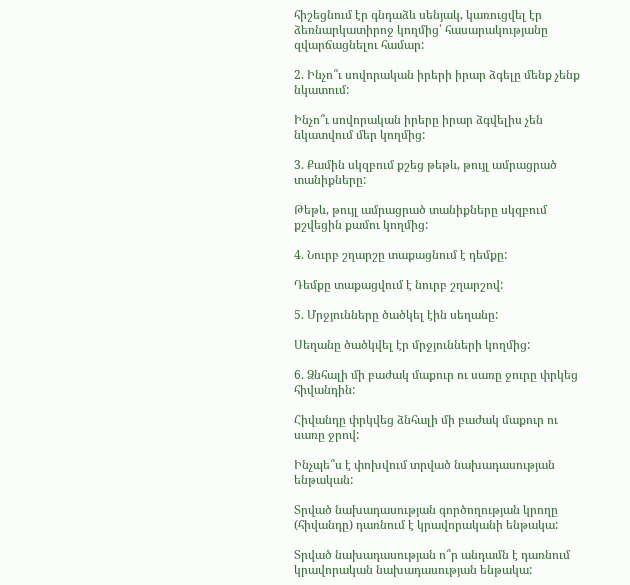հիշեցնում էր գնդաձև սենյակ, կառուցվել էր ձեռնարկատիրոջ կողմից՝ հասարակությանը զվարճացնելու համար:

2. Ինչո՞ւ սովորական իրերի իրար ձգելը մենք չենք նկատում:

Ինչո՞ւ սովորական իրերը իրար ձգվելիս չեն նկատվում մեր կողմից:

3. Քամին սկզբում քշեց թեթև, թույլ ամրացրած տանիքները:

Թեթև, թույլ ամրացրած տանիքները սկզբում քշվեցին քամու կողմից:

4. Նուրբ շղարշը տաքացնում է դեմքը:

Դեմքը տաքացվում է նուրբ շղարշով:

5. Մրջյունները ծածկել էին սեղանը:

Սեղանը ծածկվել էր մրջյունների կողմից:

6. Ձնհալի մի բաժակ մաքուր ու սառը ջուրը փրկեց հիվանդին:

Հիվանդը փրկվեց ձնհալի մի բաժակ մաքուր ու սառը ջրով:

Ինչպե՞ս է փոխվում տրված նախադասության ենթական:

Տրված նախադասության գործողության կրողը (հիվանդը) դառնում է կրավորականի ենթակա:

Տրված նախադասության ո՞ր անդամն է դառնում կրավորական նախադասության ենթակա: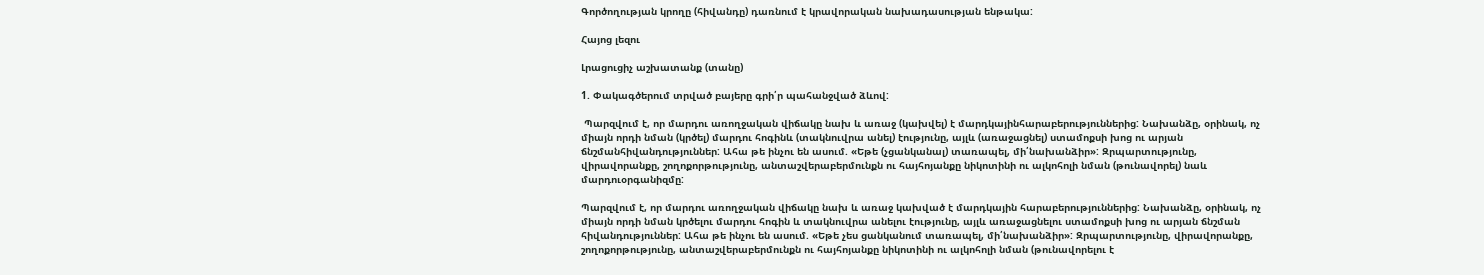Գործողության կրողը (հիվանդը) դառնում է կրավորական նախադասության ենթակա:

Հայոց լեզու

Լրացուցիչ աշխատանք (տանը)

1. Փակագծերում տրված բայերը գրի՛ր պահանջված ձևով:

 Պարզվում է, որ մարդու առողջական վիճակը նախ և առաջ (կախվել) է մարդկայինհարաբերություններից: Նախանձը, օրինակ, ոչ միայն որդի նման (կրծել) մարդու հոգինև (տակնուվրա անել) էությունը, այլև (առաջացնել) ստամոքսի խոց ու արյան ճնշմանհիվանդություններ: Ահա թե ինչու են ասում. «Եթե (չցանկանալ) տառապել, մի՛նախանձիր»: Զրպարտությունը, վիրավորանքը, շողոքորթությունը, անտաշվերաբերմունքն ու հայհոյանքը նիկոտինի ու ալկոհոլի նման (թունավորել) նաև մարդուօրգանիզմը:

Պարզվում է, որ մարդու առողջական վիճակը նախ և առաջ կախված է մարդկային հարաբերություններից: Նախանձը, օրինակ, ոչ միայն որդի նման կրծելու մարդու հոգին և տակնուվրա անելու էությունը, այլև առաջացնելու ստամոքսի խոց ու արյան ճնշման հիվանդություններ: Ահա թե ինչու են ասում. «Եթե չես ցանկանում տառապել, մի՛նախանձիր»: Զրպարտությունը, վիրավորանքը, շողոքորթությունը, անտաշվերաբերմունքն ու հայհոյանքը նիկոտինի ու ալկոհոլի նման (թունավորելու է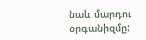նաև մարդու օրգանիզմը: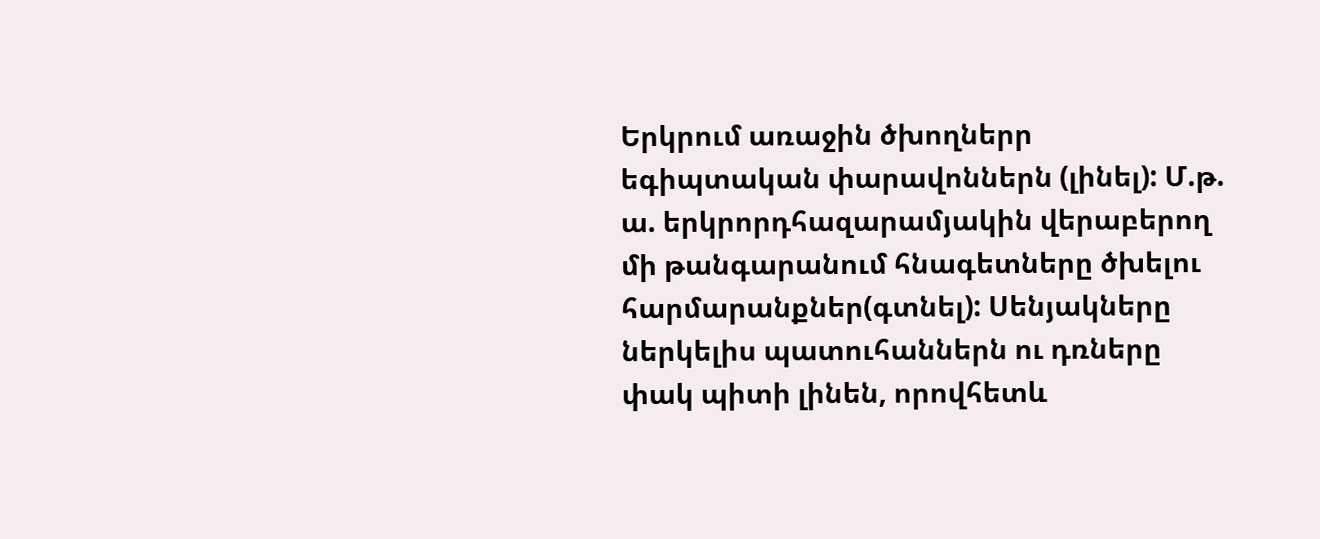Երկրում առաջին ծխողներր եգիպտական փարավոններն (լինել): Մ.թ. ա. երկրորդհազարամյակին վերաբերող մի թանգարանում հնագետները ծխելու հարմարանքներ(գտնել): Սենյակները ներկելիս պատուհաններն ու դռները փակ պիտի լինեն, որովհետև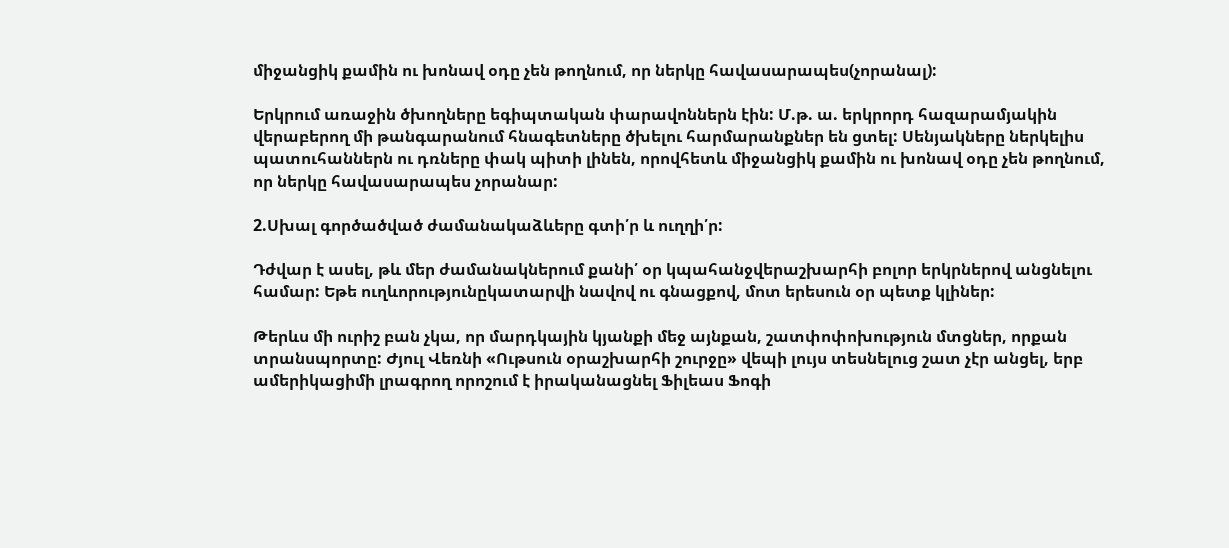միջանցիկ քամին ու խոնավ օդը չեն թողնում, որ ներկը հավասարապես(չորանալ):

Երկրում առաջին ծխողները եգիպտական փարավոններն էին: Մ.թ. ա. երկրորդ հազարամյակին վերաբերող մի թանգարանում հնագետները ծխելու հարմարանքներ են ցտել: Սենյակները ներկելիս պատուհաններն ու դռները փակ պիտի լինեն, որովհետև միջանցիկ քամին ու խոնավ օդը չեն թողնում, որ ներկը հավասարապես չորանար:

2.Սխալ գործածված ժամանակաձևերը գտի՛ր և ուղղի՛ր:

Դժվար է ասել, թև մեր ժամանակներում քանի՛ օր կպահանջվերաշխարհի բոլոր երկրներով անցնելու համար: Եթե ուղևորությունըկատարվի նավով ու գնացքով, մոտ երեսուն օր պետք կլիներ:

Թերևս մի ուրիշ բան չկա, որ մարդկային կյանքի մեջ այնքան, շատփոփոխություն մտցներ, որքան տրանսպորտը: Ժյուլ Վեռնի «Ութսուն օրաշխարհի շուրջը» վեպի լույս տեսնելուց շատ չէր անցել, երբ ամերիկացիմի լրագրող որոշում է իրականացնել Ֆիլեաս Ֆոգի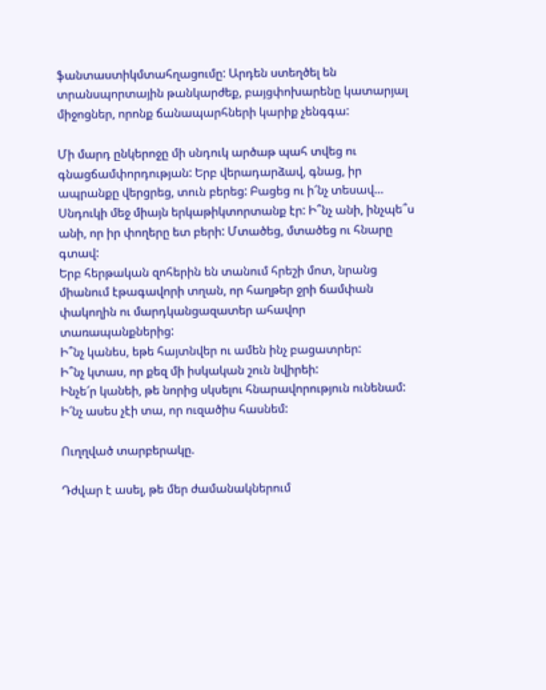ֆանտաստիկմտահղացումը: Արդեն ստեղծել են տրանսպորտային թանկարժեք, բայցփոխարենը կատարյալ միջոցներ, որոնք ճանապարհների կարիք չենգգա:

Մի մարդ ընկերոջը մի սնդուկ արծաթ պահ տվեց ու գնացճամփորդության: Երբ վերադարձավ, գնաց, իր ապրանքը վերցրեց, տուն բերեց: Բացեց ու ի՜նչ տեսավ… Սնդուկի մեջ միայն երկաթիկտորտանք էր: Ի՞նչ անի, ինչպե՞ս  անի, որ իր փողերը ետ բերի: Մտածեց, մտածեց ու հնարը գտավ:
Երբ հերթական զոհերին են տանում հրեշի մոտ, նրանց միանում էթագավորի տղան, որ հաղթեր ջրի ճամփան փակողին ու մարդկանցազատեր ահավոր տառապանքներից:
Ի՞նչ կանես, եթե հայտնվեր ու ամեն ինչ բացատրեր:
Ի՞նչ կտաս, որ քեզ մի իսկական շուն նվիրեի:
Ինչե՜ր կանեի, թե նորից սկսելու հնարավորություն ունենամ:
Ի՜նչ ասես չէի տա, որ ուզածիս հասնեմ:

Ուղղված տարբերակը.

Դժվար է ասել, թե մեր ժամանակներում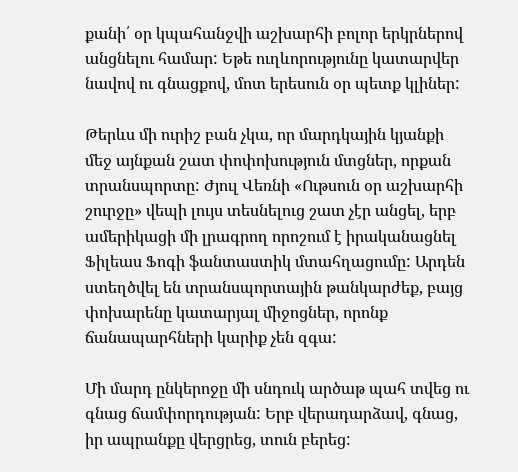քանի՛ օր կպահանջվի աշխարհի բոլոր երկրներով անցնելու համար: Եթե ուղևորությունը կատարվեր նավով ու գնացքով, մոտ երեսուն օր պետք կլիներ:

Թերևս մի ուրիշ բան չկա, որ մարդկային կյանքի մեջ այնքան շատ փոփոխություն մտցներ, որքան տրանսպորտը: Ժյուլ Վեռնի «Ութսուն օր աշխարհի շուրջը» վեպի լույս տեսնելուց շատ չէր անցել, երբ ամերիկացի մի լրագրող որոշում է իրականացնել Ֆիլեաս Ֆոգի ֆանտաստիկ մտահղացումը: Արդեն ստեղծվել են տրանսպորտային թանկարժեք, բայց փոխարենը կատարյալ միջոցներ, որոնք ճանապարհների կարիք չեն զգա:

Մի մարդ ընկերոջը մի սնդուկ արծաթ պահ տվեց ու գնաց ճամփորդության: Երբ վերադարձավ, գնաց, իր ապրանքը վերցրեց, տուն բերեց: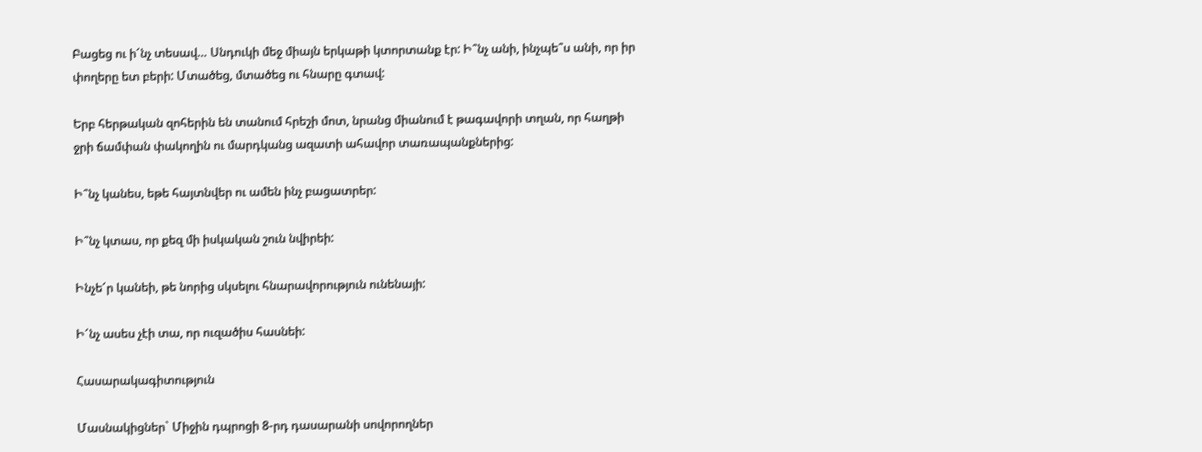Բացեց ու ի՜նչ տեսավ… Սնդուկի մեջ միայն երկաթի կտորտանք էր: Ի՞նչ անի, ինչպե՞ս անի, որ իր փողերը ետ բերի: Մտածեց, մտածեց ու հնարը գտավ:

Երբ հերթական զոհերին են տանում հրեշի մոտ, նրանց միանում է թագավորի տղան, որ հաղթի ջրի ճամփան փակողին ու մարդկանց ազատի ահավոր տառապանքներից:

Ի՞նչ կանես, եթե հայտնվեր ու ամեն ինչ բացատրեր:

Ի՞նչ կտաս, որ քեզ մի իսկական շուն նվիրեի:

Ինչե՜ր կանեի, թե նորից սկսելու հնարավորություն ունենայի:

Ի՜նչ ասես չէի տա, որ ուզածիս հասնեի:

Հասարակագիտություն

Մասնակիցներ` Միջին դպրոցի 8-րդ դասարանի սովորողներ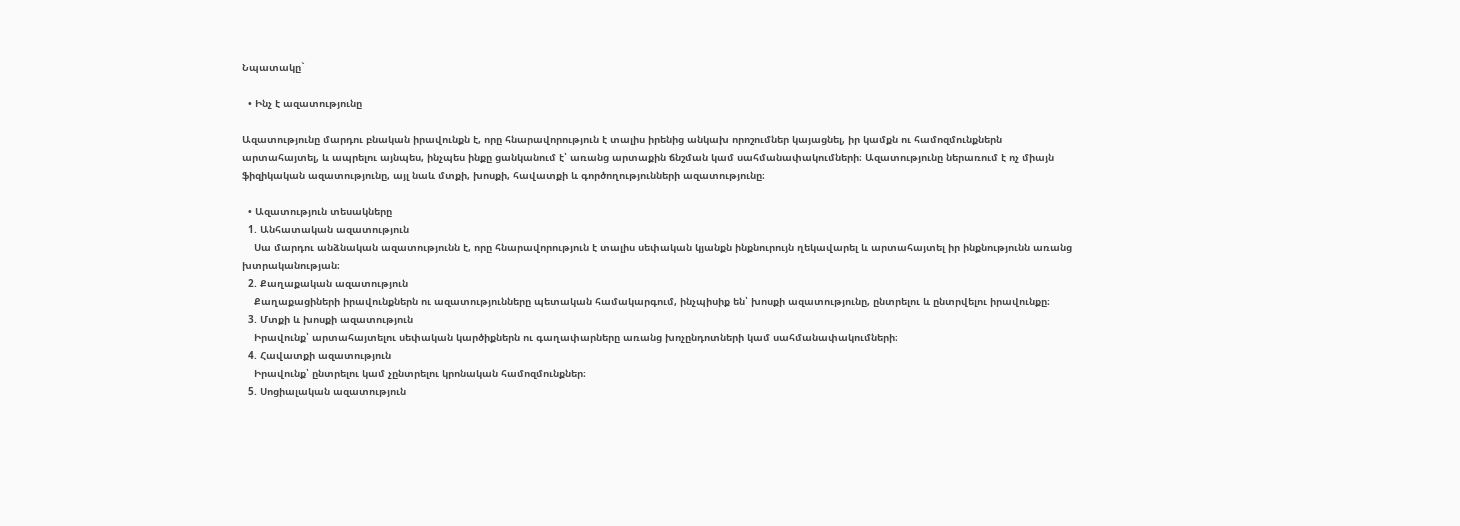Նպատակը`

  • Ինչ է ազատությունը

Ազատությունը մարդու բնական իրավունքն է, որը հնարավորություն է տալիս իրենից անկախ որոշումներ կայացնել, իր կամքն ու համոզմունքներն արտահայտել, և ապրելու այնպես, ինչպես ինքը ցանկանում է՝ առանց արտաքին ճնշման կամ սահմանափակումների։ Ազատությունը ներառում է ոչ միայն ֆիզիկական ազատությունը, այլ նաև մտքի, խոսքի, հավատքի և գործողությունների ազատությունը։

  • Ազատություն տեսակները
  1. Անհատական ազատություն
    Սա մարդու անձնական ազատությունն է, որը հնարավորություն է տալիս սեփական կյանքն ինքնուրույն ղեկավարել և արտահայտել իր ինքնությունն առանց խտրականության։
  2. Քաղաքական ազատություն
    Քաղաքացիների իրավունքներն ու ազատությունները պետական համակարգում, ինչպիսիք են՝ խոսքի ազատությունը, ընտրելու և ընտրվելու իրավունքը։
  3. Մտքի և խոսքի ազատություն
    Իրավունք՝ արտահայտելու սեփական կարծիքներն ու գաղափարները առանց խոչընդոտների կամ սահմանափակումների։
  4. Հավատքի ազատություն
    Իրավունք՝ ընտրելու կամ չընտրելու կրոնական համոզմունքներ։
  5. Սոցիալական ազատություն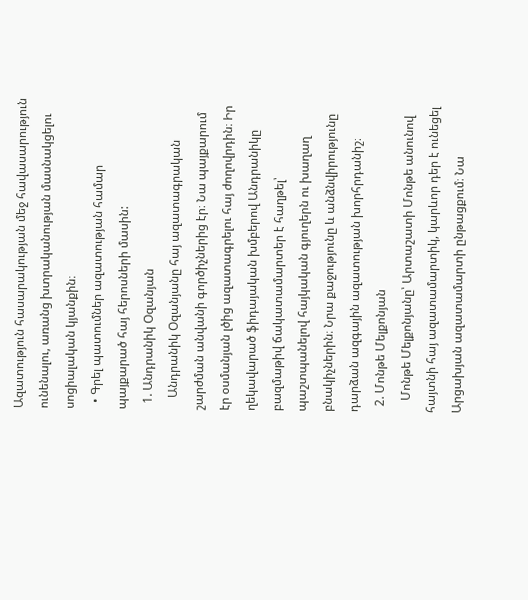Ազատություն հասարակության մեջ հավասարություն ունենալու, առանց խտրականության մասնակցելու սոցիալական կյանքին։
  • Գրել պատումներ ազատության համար պայքարած հայ հերոսների մասին:
  1. Անդրանիկ Օզանյան
    Անդրանիկ Օզանյանը հայ ազատագրական շարժման անվանի գործիչներից էր։ Նա պայքարում էր օսմանյան լծից ազատագրելու հայ ժողովրդին։ Իր ղեկավարած ֆիդայական խմբերով Անդրանիկը բազմաթիվ ճակատամարտեր է հաղթել՝ պաշտպանելով հայկական գյուղերն ու խաղաղ բնակիչներին։ Նրա քաջությունը և անձնվիրությունը դարձան ազգային ազատության խորհրդանիշ։
  2. Մոնթե Մելքոնյան
    Մոնթե Մելքոնյանը՝ Արտաշատի Մոնթե անունով հայտնի հայ ազատամարտիկ, կարևոր դեր է ունեցել Արցախյան ազատամարտի ընթացքում։ Նա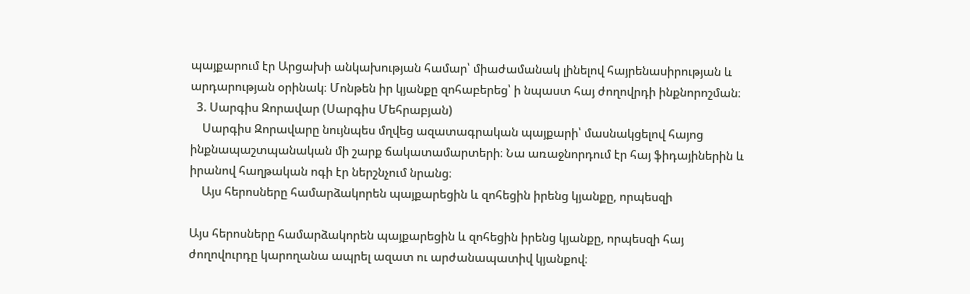պայքարում էր Արցախի անկախության համար՝ միաժամանակ լինելով հայրենասիրության և արդարության օրինակ։ Մոնթեն իր կյանքը զոհաբերեց՝ ի նպաստ հայ ժողովրդի ինքնորոշման։
  3. Սարգիս Զորավար (Սարգիս Մեհրաբյան)
    Սարգիս Զորավարը նույնպես մղվեց ազատագրական պայքարի՝ մասնակցելով հայոց ինքնապաշտպանական մի շարք ճակատամարտերի։ Նա առաջնորդում էր հայ ֆիդայիներին և իրանով հաղթական ոգի էր ներշնչում նրանց։
    Այս հերոսները համարձակորեն պայքարեցին և զոհեցին իրենց կյանքը, որպեսզի

Այս հերոսները համարձակորեն պայքարեցին և զոհեցին իրենց կյանքը, որպեսզի հայ ժողովուրդը կարողանա ապրել ազատ ու արժանապատիվ կյանքով։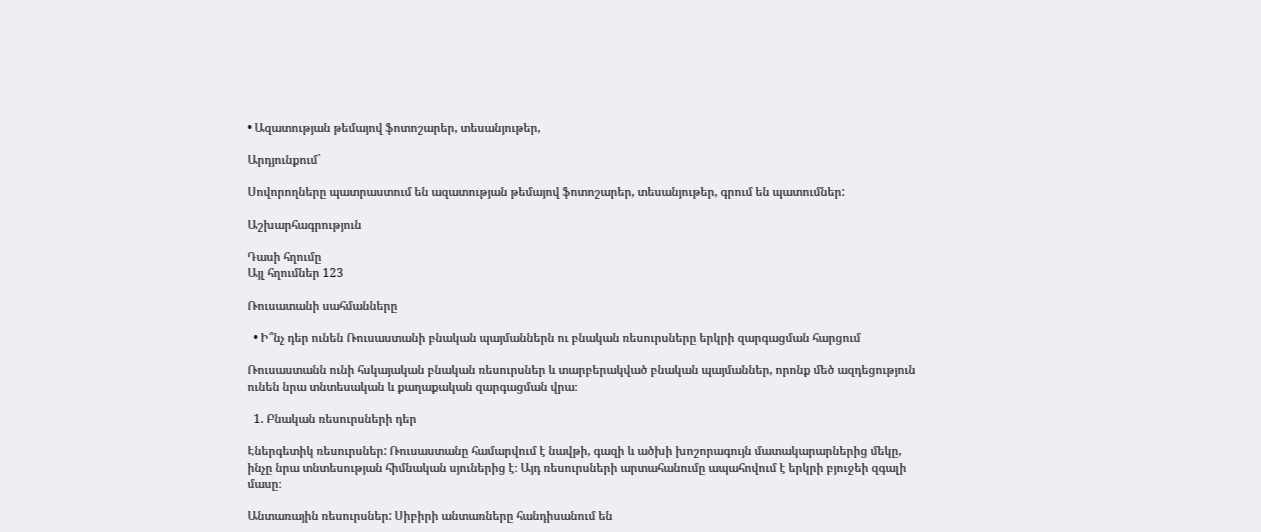• Ազատության թեմայով ֆոտոշարեր, տեսանյութեր,

Արդյունքում`

Սովորողները պատրաստում են ազատության թեմայով ֆոտոշարեր, տեսանյութեր, գրում են պատումներ:

Աշխարհագրություն

Դասի հղումը
Այլ հղումներ 123

Ռուսատանի սահմանները

  • Ի՞նչ դեր ունեն Ռուսաստանի բնական պայմաններն ու բնական ռեսուրսները երկրի զարգացման հարցում

Ռուսաստանն ունի հսկայական բնական ռեսուրսներ և տարբերակված բնական պայմաններ, որոնք մեծ ազդեցություն ունեն նրա տնտեսական և քաղաքական զարգացման վրա։

  1. Բնական ռեսուրսների դեր

Էներգետիկ ռեսուրսներ: Ռուսաստանը համարվում է նավթի, գազի և ածխի խոշորագույն մատակարարներից մեկը, ինչը նրա տնտեսության հիմնական սյուներից է։ Այդ ռեսուրսների արտահանումը ապահովում է երկրի բյուջեի զգալի մասը։

Անտառային ռեսուրսներ: Սիբիրի անտառները հանդիսանում են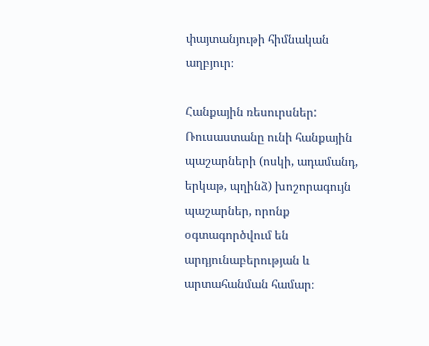փայտանյութի հիմնական աղբյուր։

Հանքային ռեսուրսներ: Ռուսաստանը ունի հանքային պաշարների (ոսկի, ադամանդ, երկաթ, պղինձ) խոշորագույն պաշարներ, որոնք օգտագործվում են արդյունաբերության և արտահանման համար։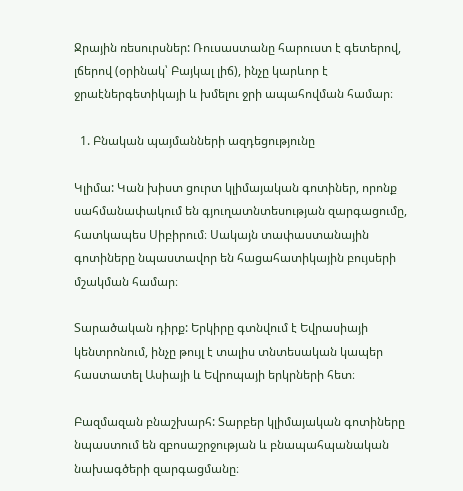Ջրային ռեսուրսներ: Ռուսաստանը հարուստ է գետերով, լճերով (օրինակ՝ Բայկալ լիճ), ինչը կարևոր է ջրաէներգետիկայի և խմելու ջրի ապահովման համար։

  1. Բնական պայմանների ազդեցությունը

Կլիմա: Կան խիստ ցուրտ կլիմայական գոտիներ, որոնք սահմանափակում են գյուղատնտեսության զարգացումը, հատկապես Սիբիրում։ Սակայն տափաստանային գոտիները նպաստավոր են հացահատիկային բույսերի մշակման համար։

Տարածական դիրք: Երկիրը գտնվում է Եվրասիայի կենտրոնում, ինչը թույլ է տալիս տնտեսական կապեր հաստատել Ասիայի և Եվրոպայի երկրների հետ։

Բազմազան բնաշխարհ: Տարբեր կլիմայական գոտիները նպաստում են զբոսաշրջության և բնապահպանական նախագծերի զարգացմանը։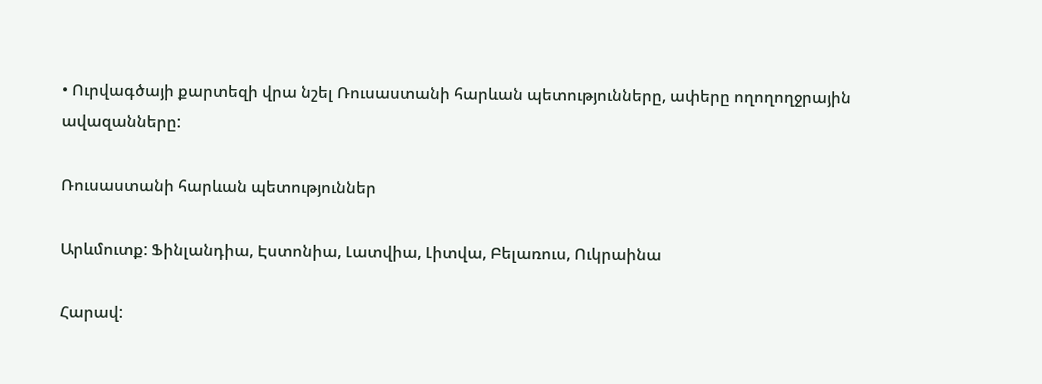• Ուրվագծայի քարտեզի վրա նշել Ռուսաստանի հարևան պետությունները, ափերը ողողողջրային ավազանները:

Ռուսաստանի հարևան պետություններ

Արևմուտք: Ֆինլանդիա, Էստոնիա, Լատվիա, Լիտվա, Բելառուս, Ուկրաինա

Հարավ: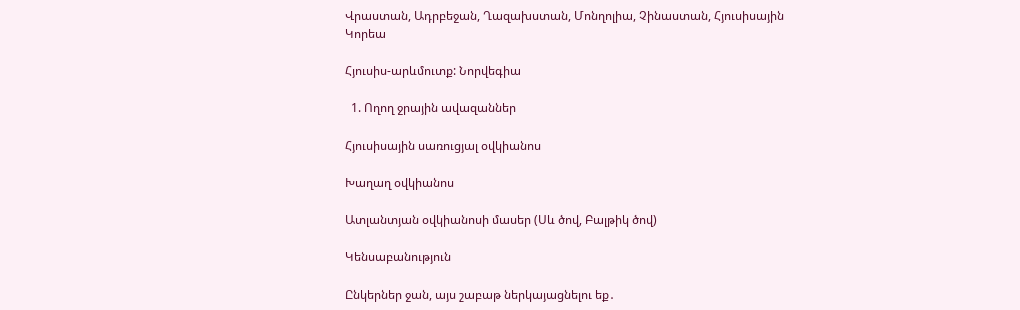Վրաստան, Ադրբեջան, Ղազախստան, Մոնղոլիա, Չինաստան, Հյուսիսային Կորեա

Հյուսիս-արևմուտք: Նորվեգիա

  1. Ողող ջրային ավազաններ

Հյուսիսային սառուցյալ օվկիանոս

Խաղաղ օվկիանոս

Ատլանտյան օվկիանոսի մասեր (Սև ծով, Բալթիկ ծով)

Կենսաբանություն

Ընկերներ ջան, այս շաբաթ ներկայացնելու եք․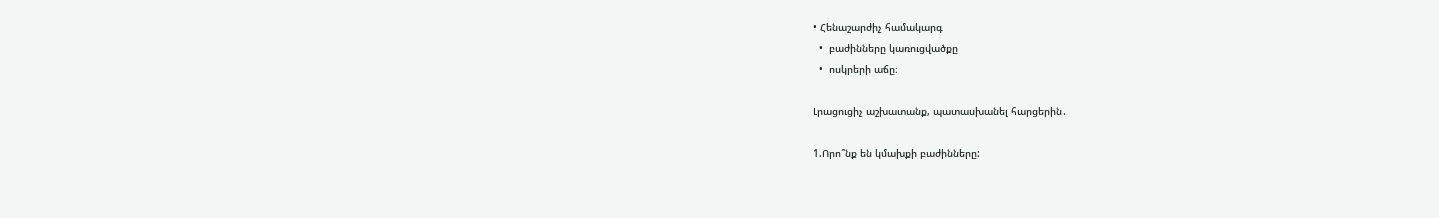• Հենաշարժիչ համակարգ
  •  բաժինները կառուցվածքը
  •  ոսկրերի աճը։

Լրացուցիչ աշխատանք, պատասխանել հարցերին․

1.Որո՞նք են կմախքի բաժինները: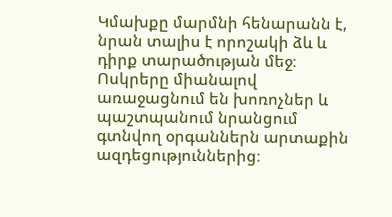Կմախքը մարմնի հենարանն է, նրան տալիս է որոշակի ձև և դիրք տարածության մեջ։ Ոսկրերը միանալով առաջացնում են խոռոչներ և պաշտպանում նրանցում գտնվող օրգաններն արտաքին ազդեցություններից։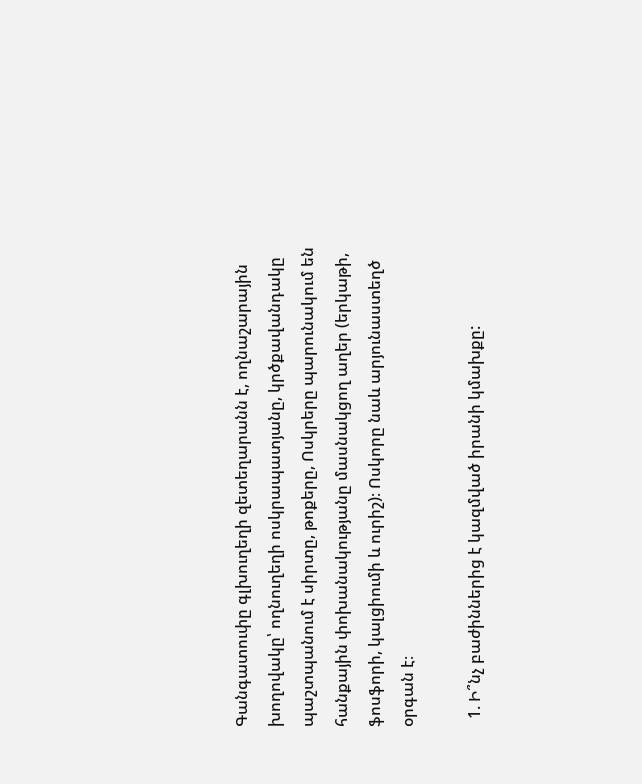Գանգատուփը գլխուղեղի զետեղարանն է, ողնաշարային խողովակը՝ ողնուղեղի ոսկրապատյանը, կրծքավանդակը պաշտպանում է սիրտը, թոքերը, Ոսկրերը պարունակում են հանքային փոխանակությանը մասնակցող աղեր (երկաթի, ֆոսֆորի, կալցիումի և ուրիշ)։ Ոսկորը նաև արյունաստեղծ օրգան է։

  1. Ի՞նչ բաժիններից է կազմված իրանի կմախքը: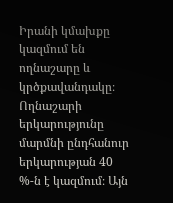Իրանի կմախքը կազմում են ողնաշարը և կրծքավանդակը։ Ողնաշարի երկարությունը մարմնի ընդհանուր երկարության 40 %-ն է կազմում։ Այն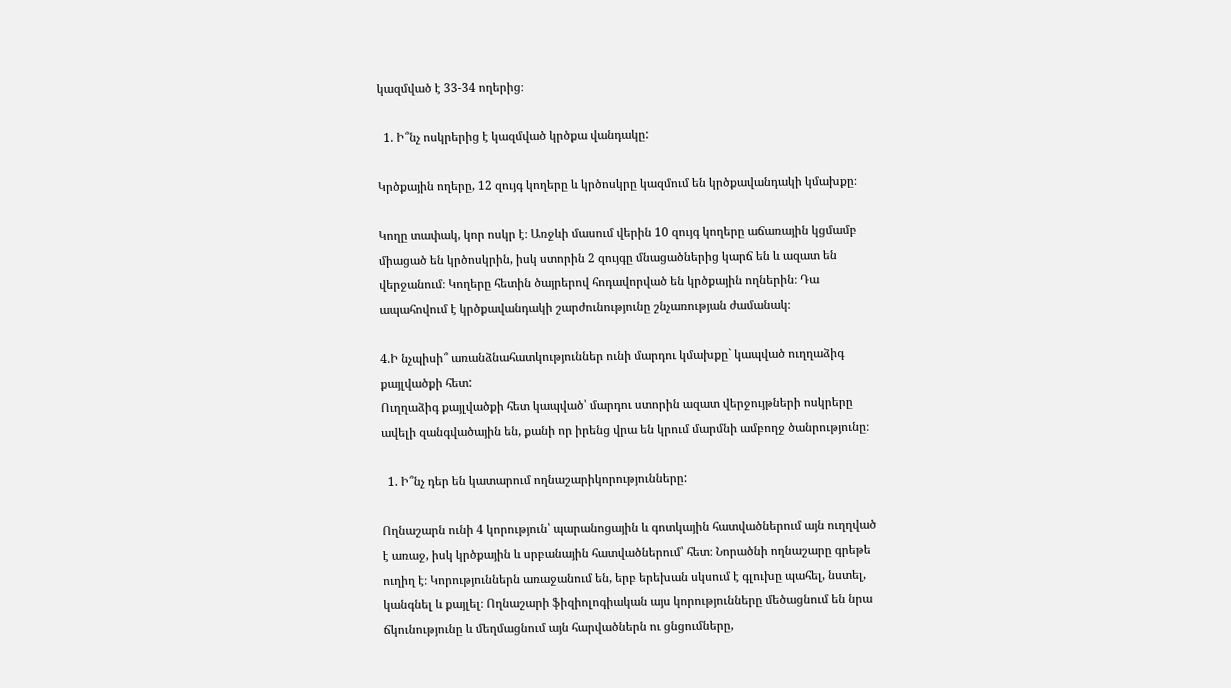կազմված է 33-34 ողերից։

  1. Ի՞նչ ոսկրերից է կազմված կրծքա վանդակը:

Կրծքային ողերը, 12 զույգ կողերը և կրծոսկրը կազմում են կրծքավանդակի կմախքը։

Կողը տափակ, կոր ոսկր է։ Առջևի մասում վերին 10 զույգ կողերը աճառային կցմամբ միացած են կրծոսկրին, իսկ ստորին 2 զույգը մնացածներից կարճ են և ազատ են վերջանում։ Կողերը հետին ծայրերով հոդավորված են կրծքային ողներին։ Դա ապահովում է կրծքավանդակի շարժունությունը շնչառության ժամանակ։

4.Ի նչպիսի՞ առանձնահատկություններ ունի մարդու կմախքը` կապված ուղղաձիգ քայլվածքի հետ:
Ուղղաձիգ քայլվածքի հետ կապված՝ մարդու ստորին ազատ վերջույթների ոսկրերը ավելի զանգվածային են, քանի որ իրենց վրա են կրում մարմնի ամբողջ ծանրությունը։

  1. Ի՞նչ դեր են կատարում ողնաշարիկորությունները:

Ողնաշարն ունի 4 կորություն՝ պարանոցային և գոտկային հատվածներում այն ուղղված է առաջ, իսկ կրծքային և սրբանային հատվածներում՝ հետ։ Նորածնի ողնաշարը գրեթե ուղիղ է։ Կորություններն առաջանում են, երբ երեխան սկսում է գլուխը պահել, նստել, կանգնել և քայլել։ Ողնաշարի ֆիզիոլոգիական այս կորությունները մեծացնում են նրա ճկունությունը և մեղմացնում այն հարվածներն ու ցնցումները,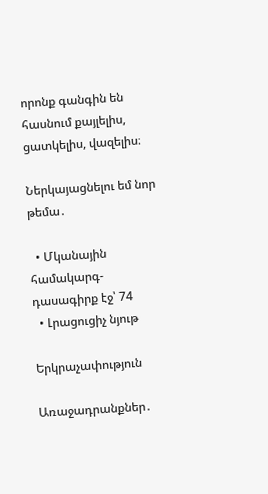որոնք գանգին են հասնում քայլելիս, ցատկելիս, վազելիս։

Ներկայացնելու եմ նոր թեմա․

  • Մկանային համակարգ- դասագիրք էջ՝ 74
  • Լրացուցիչ նյութ

Երկրաչափություն

Առաջադրանքներ․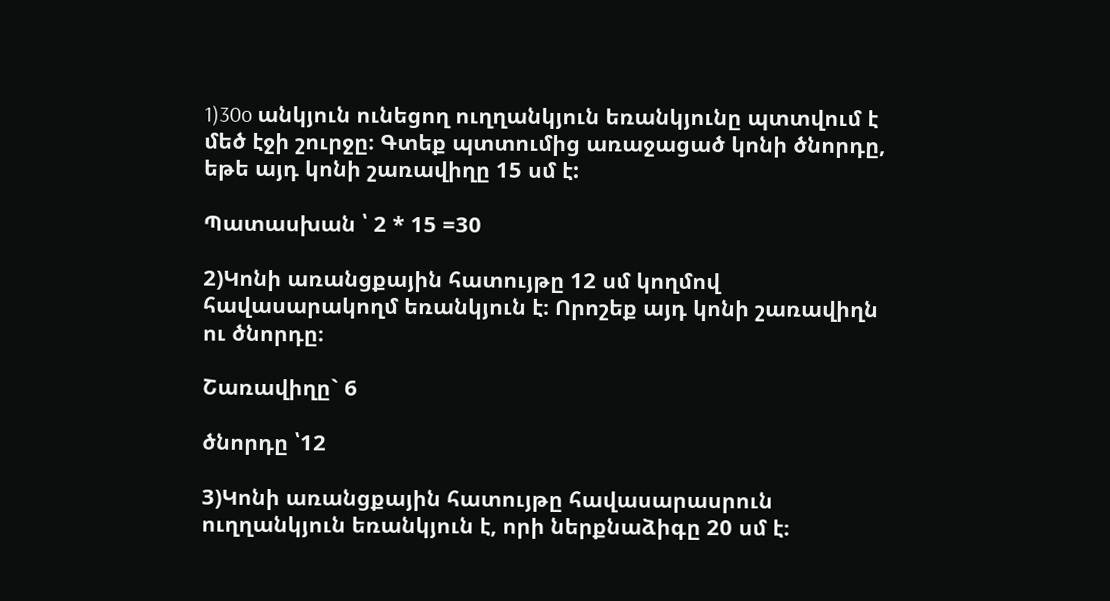1)30o անկյուն ունեցող ուղղանկյուն եռանկյունը պտտվում է մեծ էջի շուրջը։ Գտեք պտտումից առաջացած կոնի ծնորդը, եթե այդ կոնի շառավիղը 15 սմ է:

Պատասխան ՝ 2 * 15 =30

2)Կոնի առանցքային հատույթը 12 սմ կողմով հավասարակողմ եռանկյուն է։ Որոշեք այդ կոնի շառավիղն ու ծնորդը։

Շառավիղը` 6

ծնորդը ՝12

3)Կոնի առանցքային հատույթը հավասարասրուն ուղղանկյուն եռանկյուն է, որի ներքնաձիգը 20 սմ է։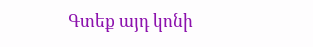Գտեք այդ կոնի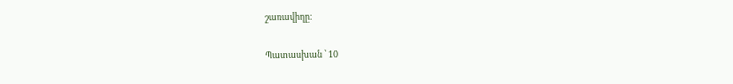շառավիղը։

Պատասխան ՝ 10